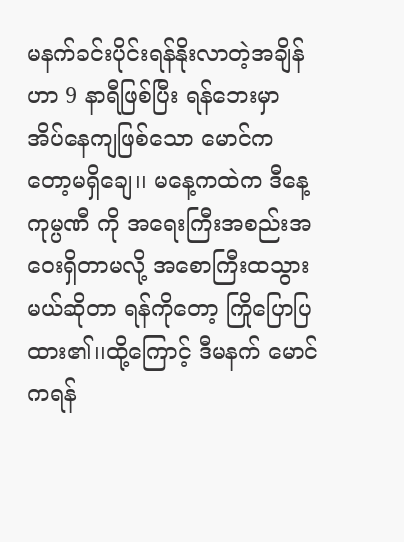မနက်ခင်းပိုင်းရန်နိုးလာတဲ့အချိန်ဟာ 9 နာရီဖြစ်ပြီး ရန်ဘေးမှာ အိပ်နေကျဖြစ်သော မောင်ကတော့မရှိချေ၊၊ မနေ့ကထဲက ဒီနေ့ ကုမ္ပဏီ ကို အရေးကြီးအစည်းအဝေးရှိတာမလို့ အစောကြီးထသွားမယ်ဆိုတာ ရန်ကိုတော့ ကြိုပြောပြထား၏၊၊ထို့ကြောင့် ဒီမနက် မောင်ကရန်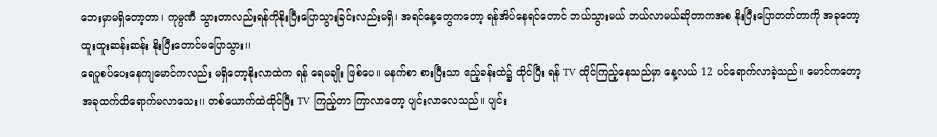ဘေးမှာမရှိတော့တာ၊ ကုမ္ပဏီ သွားတာလည်းရန်ကိုနိုးပြီးပြောသွားခြင်းလည်းမရှိ၊ အရင်နေ့တွေကတော့ ရန်အိပ်နေရင်တောင် ဘယ်သွားမယ် ဘယ်လာမယ်ဆိုတာကအစ နိုးပြီးပြောတတ်တာကို အခုတော့ ထူးထူးဆန်းဆန်း နိုးပြီးတောင်မပြောသွား၊၊
ရေပူစပ်ပေးနေကျမောင်ကလည်း မရှိတော့နိုးလာထဲက ရန် ရေမချိုး ဖြစ်ပေ၊၊ မနက်စာ စားပြီးသာ ဧည့်ခန်းထဲ၌ ထိုင်ပြီး ရန် TV ထိုင်ကြည့်နေသည်မှာ နေ့လယ် 12 ပင်ရောက်လာခဲ့သည်၊၊ မောင်ကတော့ အခုထက်ထိရောက်မလာသေး၊၊ တစ်ယောက်ထဲထိုင်ပြီး TV ကြည့်တာ ကြာလာတော့ ပျင်းလာလေသည်၊၊ ပျင်း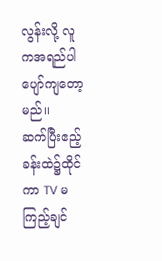လွန်းလို့ လူကအရည်ပါပျော်ကျတော့မည်၊၊
ဆက်ပြီးဧည့်ခန်းထဲ၌ထိုင်ကာ TV မကြည့်ချင်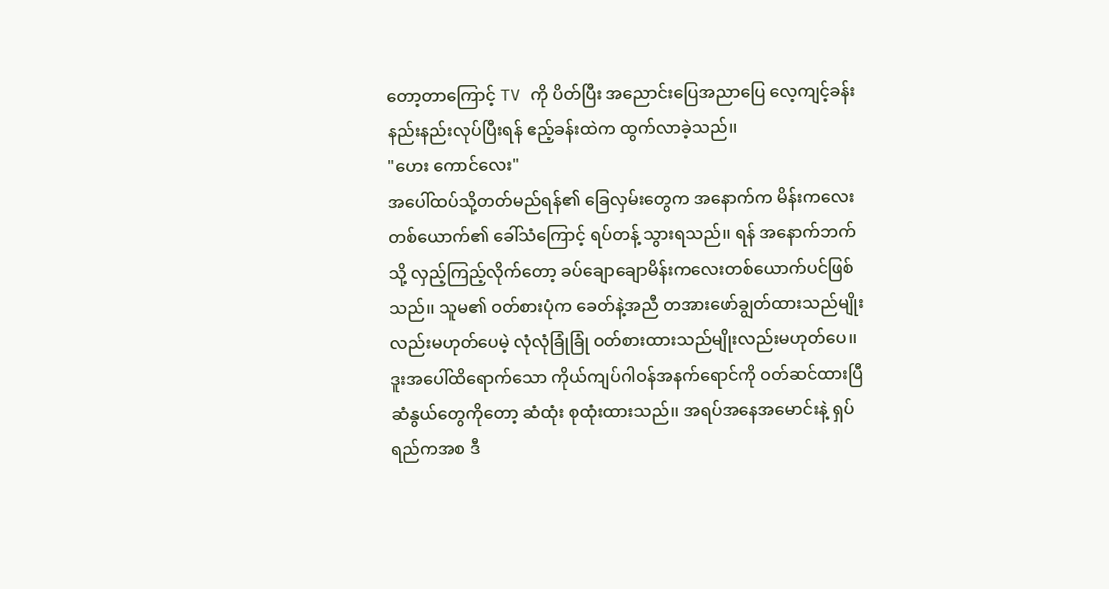တော့တာကြောင့် TV ကို ပိတ်ပြီး အညောင်းပြေအညာပြေ လေ့ကျင့်ခန်းနည်းနည်းလုပ်ပြီးရန် ဧည့်ခန်းထဲက ထွက်လာခဲ့သည်၊၊
"ဟေး ကောင်လေး"
အပေါ်ထပ်သို့တတ်မည်ရန်၏ ခြေလှမ်းတွေက အနောက်က မိန်းကလေးတစ်ယောက်၏ ခေါ်သံကြောင့် ရပ်တန့် သွားရသည်၊၊ ရန် အနောက်ဘက်သို့ လှည့်ကြည့်လိုက်တော့ ခပ်ချောချောမိန်းကလေးတစ်ယောက်ပင်ဖြစ်သည်၊၊ သူမ၏ ဝတ်စားပုံက ခေတ်နဲ့အညီ တအားဖော်ချွတ်ထားသည်မျိုးလည်းမဟုတ်ပေမဲ့ လုံလုံခြုံခြုံ ဝတ်စားထားသည်မျိုးလည်းမဟုတ်ပေ၊၊ ဒူးအပေါ်ထိရောက်သော ကိုယ်ကျပ်ဂါဝန်အနက်ရောင်ကို ဝတ်ဆင်ထားပြီ ဆံနွယ်တွေကိုတော့ ဆံထုံး စုထုံးထားသည်၊၊ အရပ်အနေအမောင်းနဲ့ ရှပ်ရည်ကအစ ဒီ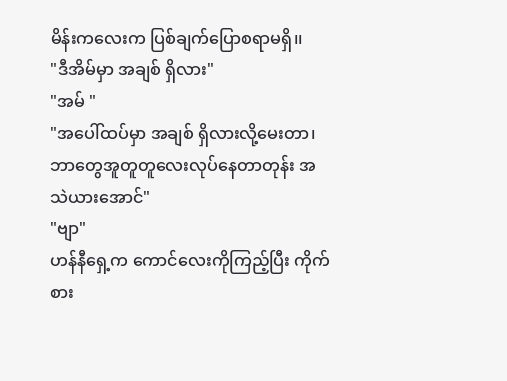မိန်းကလေးက ပြစ်ချက်ပြောစရာမရှိ၊၊
"ဒီအိမ်မှာ အချစ် ရှိလား"
"အမ် "
"အပေါ်ထပ်မှာ အချစ် ရှိလားလို့မေးတာ၊ဘာတွေအူတူတူလေးလုပ်နေတာတုန်း အသဲယားအောင်"
"ဗျာ"
ဟန်နီရှေ့က ကောင်လေးကိုကြည့်ပြီး ကိုက်စား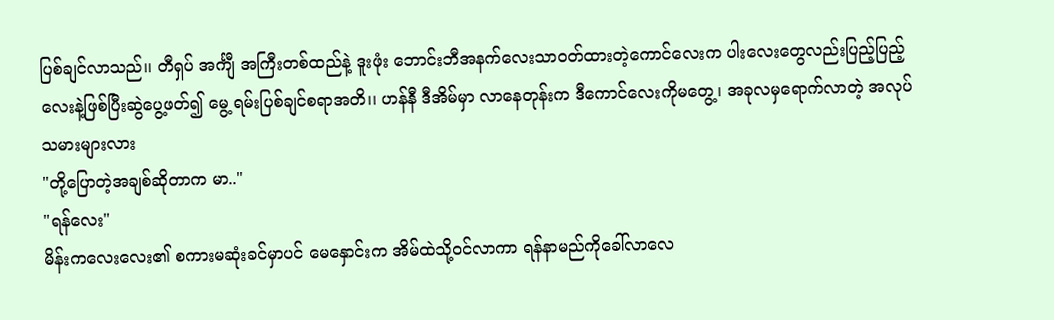ပြစ်ချင်လာသည်၊၊ တီရှပ် အင်္ကျီ အကြီးတစ်ထည်နဲ့ ဒူးဖုံး ဘောင်းဘီအနက်လေးသာဝတ်ထားတဲ့ကောင်လေးက ပါးလေးတွေလည်းပြည့်ပြည့်လေးနဲ့ဖြစ်ပြီးဆွဲပွေ့ဖတ်၍ မွေ့ ရမ်းပြစ်ချင်စရာအတိ၊၊ ဟန်နီ ဒီအိမ်မှာ လာနေတုန်းက ဒီကောင်လေးကိုမတွေ့၊ အခုလမှရောက်လာတဲ့ အလုပ်သမားများလား
"တို့ပြောတဲ့အချစ်ဆိုတာက မာ.."
"ရန်လေး"
မိန်းကလေးလေး၏ စကားမဆုံးခင်မှာပင် မေနှောင်းက အိမ်ထဲသို့ဝင်လာကာ ရန်နာမည်ကိုခေါ်လာလေ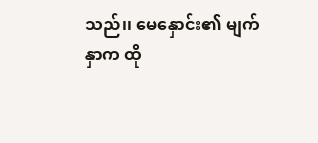သည်၊၊ မေနှောင်း၏ မျက်နှာက ထို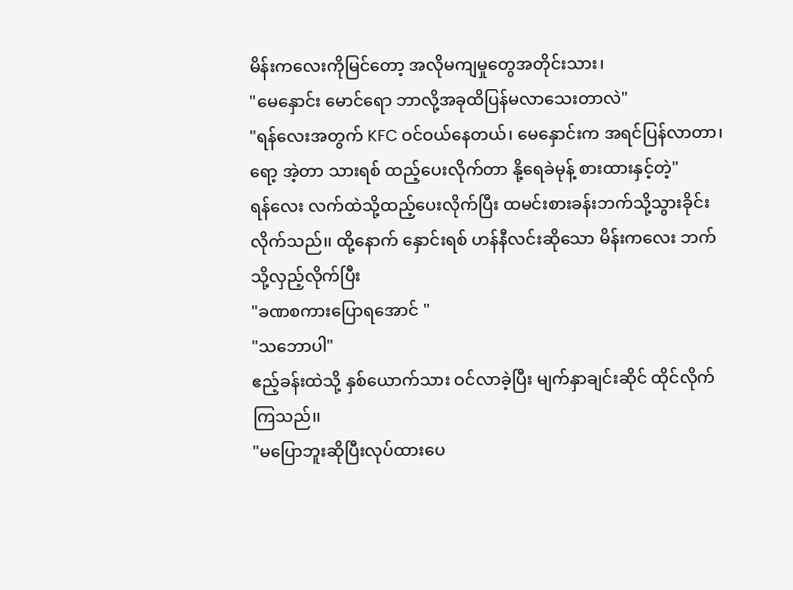မိန်းကလေးကိုမြင်တော့ အလိုမကျမှုတွေအတိုင်းသား၊
"မေနှောင်း မောင်ရော ဘာလို့အခုထိပြန်မလာသေးတာလဲ"
"ရန်လေးအတွက် KFC ဝင်ဝယ်နေတယ်၊ မေနှောင်းက အရင်ပြန်လာတာ၊ ရော့ အဲ့တာ သားရစ် ထည့်ပေးလိုက်တာ နို့ရေခဲမုန့် စားထားနှင့်တဲ့"
ရန်လေး လက်ထဲသို့ထည့်ပေးလိုက်ပြီး ထမင်းစားခန်းဘက်သို့သွားခိုင်းလိုက်သည်၊၊ ထို့နောက် နှောင်းရစ် ဟန်နီလင်းဆိုသော မိန်းကလေး ဘက်သို့လှည့်လိုက်ပြီး
"ခဏစကားပြောရအောင် "
"သဘောပါ"
ဧည့်ခန်းထဲသို့ နှစ်ယောက်သား ဝင်လာခဲ့ပြီး မျက်နှာချင်းဆိုင် ထိုင်လိုက်ကြသည်၊၊
"မပြောဘူးဆိုပြီးလုပ်ထားပေ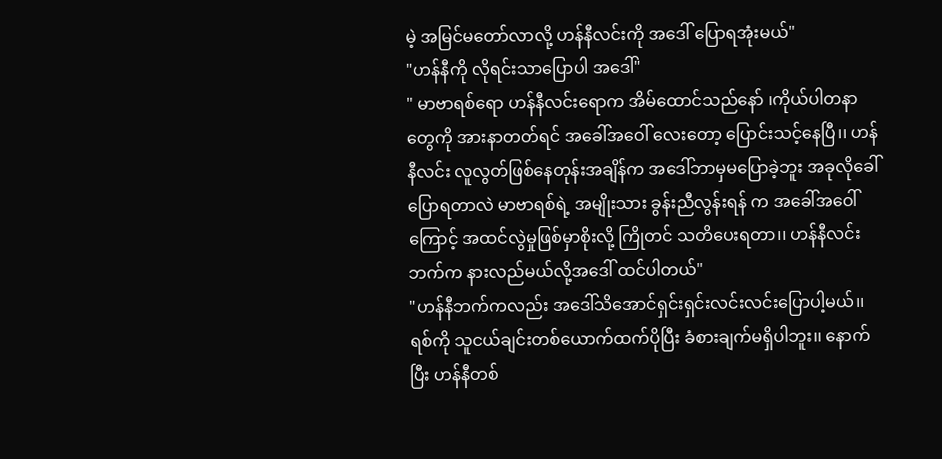မဲ့ အမြင်မတော်လာလို့ ဟန်နီလင်းကို အဒေါ် ပြောရအုံးမယ်"
"ဟန်နီကို လိုရင်းသာပြောပါ အဒေါ်"
" မာဗာရစ်ရော ဟန်နီလင်းရောက အိမ်ထောင်သည်နော် ၊ကိုယ်ပါတနာတွေကို အားနာတတ်ရင် အခေါ်အဝေါ် လေးတော့ ပြောင်းသင့်နေပြီ၊၊ ဟန်နီလင်း လူလွတ်ဖြစ်နေတုန်းအချိန်က အဒေါ်ဘာမှမပြောခဲ့ဘူး အခုလိုခေါ်ပြောရတာလဲ မာဗာရစ်ရဲ့ အမျိုးသား ခွန်းညီလွန်းရန် က အခေါ်အဝေါ် ကြောင့် အထင်လွဲမှုဖြစ်မှာစိုးလို့ ကြိုတင် သတိပေးရတာ၊၊ ဟန်နီလင်းဘက်က နားလည်မယ်လို့အဒေါ် ထင်ပါတယ်"
"ဟန်နီဘက်ကလည်း အဒေါ်သိအောင်ရှင်းရှင်းလင်းလင်းပြောပါ့မယ်၊၊ ရစ်ကို သူငယ်ချင်းတစ်ယောက်ထက်ပိုပြီး ခံစားချက်မရှိပါဘူး၊၊ နောက်ပြီး ဟန်နီတစ်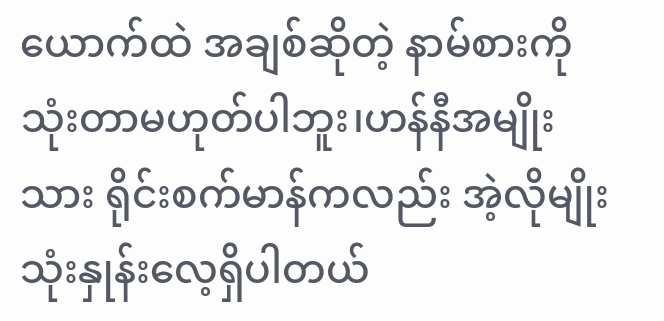ယောက်ထဲ အချစ်ဆိုတဲ့ နာမ်စားကိုသုံးတာမဟုတ်ပါဘူး၊ဟန်နီအမျိုးသား ရိုင်းစက်မာန်ကလည်း အဲ့လိုမျိုးသုံးနှုန်းလေ့ရှိပါတယ်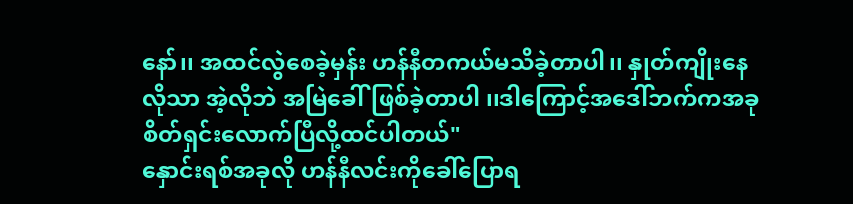နော်၊၊ အထင်လွဲစေခဲ့မှန်း ဟန်နီတကယ်မသိခဲ့တာပါ၊၊ နှုတ်ကျိုးနေလိုသာ အဲ့လိုဘဲ အမြဲခေါ်ဖြစ်ခဲ့တာပါ ၊၊ဒါကြောင့်အဒေါ်ဘက်ကအခု စိတ်ရှင်းလောက်ပြီလို့ထင်ပါတယ်"
နှောင်းရစ်အခုလို ဟန်နီလင်းကိုခေါ်ပြောရ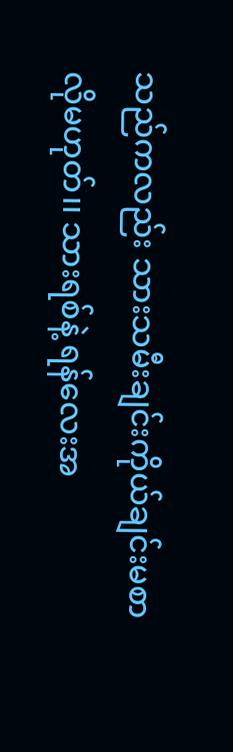သည်ကလည်း သားသမီးချင်းကိုယ်ချင်းမစာလိုမဟုတ်၊၊ သားရစ်နဲ့ ရန်လေးအ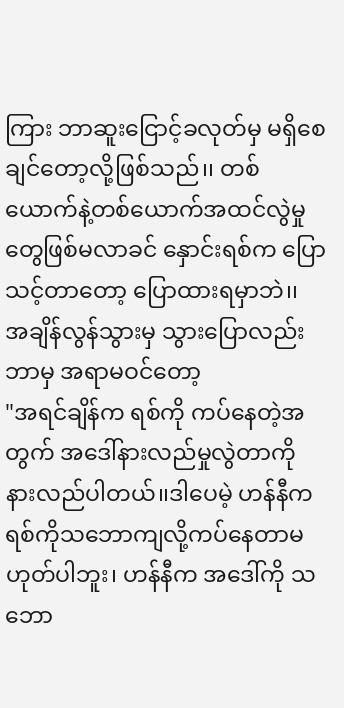ကြား ဘာဆူးငြောင့်ခလုတ်မှ မရှိစေချင်တော့လို့ဖြစ်သည်၊၊ တစ်ယောက်နဲ့တစ်ယောက်အထင်လွဲမှုတွေဖြစ်မလာခင် နှောင်းရစ်က ပြောသင့်တာတော့ ပြောထားရမှာဘဲ၊၊ အချိန်လွန်သွားမှ သွားပြောလည်း ဘာမှ အရာမဝင်တော့
"အရင်ချိန်က ရစ်ကို ကပ်နေတဲ့အတွက် အဒေါ်နားလည်မှုလွဲတာကို နားလည်ပါတယ်၊၊ဒါပေမဲ့ ဟန်နီက ရစ်ကိုသဘောကျလို့ကပ်နေတာမဟုတ်ပါဘူး၊ ဟန်နီက အဒေါ်ကို သဘော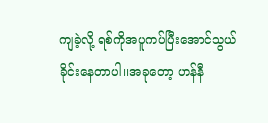ကျခဲ့လို့ ရစ်ကိုအပူကပ်ပြီးအောင်သွယ်ခိုင်းနေတာပါ၊၊အခုတော့ ဟန်နီ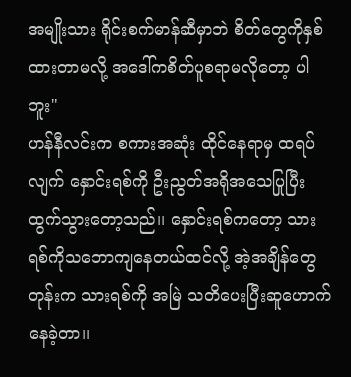အမျိုးသား ရိုင်းစက်မာန်ဆီမှာဘဲ စိတ်တွေကိုနှစ်ထားတာမလို့ အဒေါ်ကစိတ်ပူစရာမလိုတော့ ပါဘူး"
ဟန်နီလင်းက စကားအဆုံး ထိုင်နေရာမှ ထရပ်လျက် နှောင်းရစ်ကို ဦးညွတ်အရိုအသေပြုပြီးထွက်သွားတော့သည်၊၊ နှောင်းရစ်ကတော့ သားရစ်ကိုသဘောကျနေတယ်ထင်လို့ အဲ့အချိန်တွေတုန်းက သားရစ်ကို အမြဲ သတိပေးပြီးဆူဟောက်နေခဲ့တာ၊၊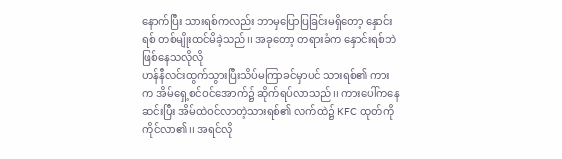နောက်ပြီး သားရစ်ကလည်း ဘာမှပြောပြခြင်းမရှိတော့ နှောင်းရစ် တစ်မျိုးထင်မိခဲ့သည်၊၊ အခုတော့ တရားခံက နှောင်းရစ်ဘဲ ဖြစ်နေသလိုလို
ဟန်နီလင်းထွက်သွားပြီးသိပ်မကြာခင်မှာပင် သားရစ်၏ ကားက အိမ်ရှေ့စင်ဝင်အောက်၌ ဆိုက်ရပ်လာသည်၊၊ ကားပေါ်ကနေ ဆင်းပြီး အိမ်ထဲဝင်လာတဲ့သားရစ်၏ လက်ထဲ၌ KFC ထုတ်ကို ကိုင်လာ၏၊၊ အရင်လို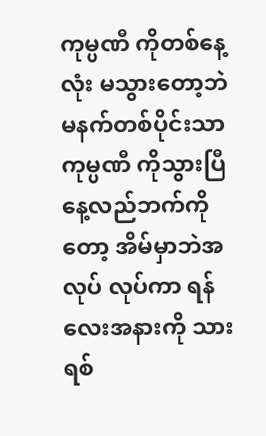ကုမ္ပဏီ ကိုတစ်နေ့လုံး မသွားတော့ဘဲ မနက်တစ်ပိုင်းသာ ကုမ္ပဏီ ကိုသွားပြီနေ့လည်ဘက်ကိုတော့ အိမ်မှာဘဲအလုပ် လုပ်ကာ ရန်လေးအနားကို သားရစ်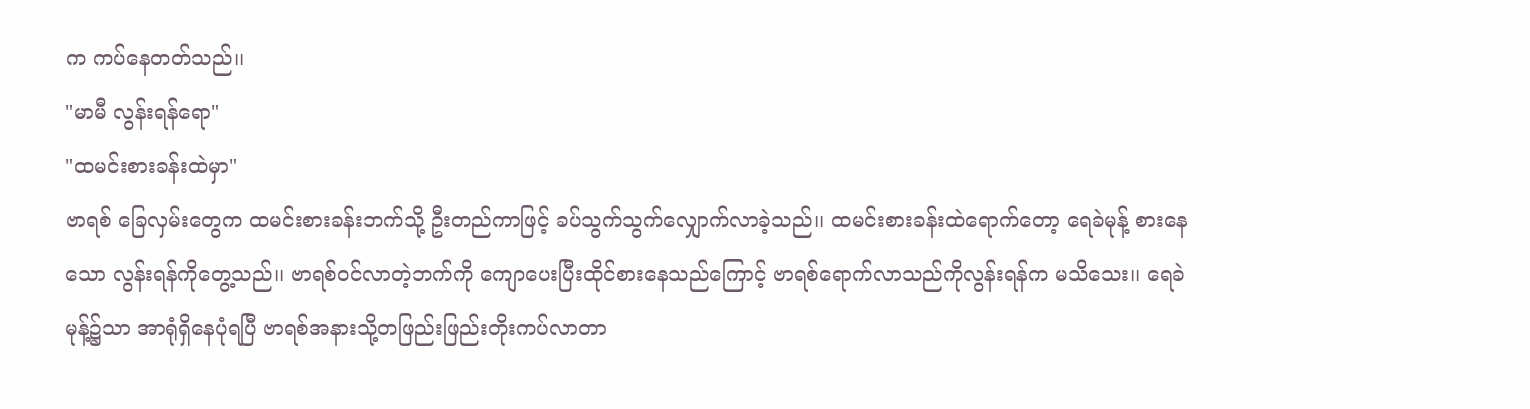က ကပ်နေတတ်သည်၊၊
"မာမီ လွန်းရန်ရော"
"ထမင်းစားခန်းထဲမှာ"
ဗာရစ် ခြေလှမ်းတွေက ထမင်းစားခန်းဘက်သို့ ဦးတည်ကာဖြင့် ခပ်သွက်သွက်လျှောက်လာခဲ့သည်၊၊ ထမင်းစားခန်းထဲရောက်တော့ ရေခဲမုန့် စားနေသော လွန်းရန်ကိုတွေ့သည်၊၊ ဗာရစ်ဝင်လာတဲ့ဘက်ကို ကျောပေးပြီးထိုင်စားနေသည်ကြောင့် ဗာရစ်ရောက်လာသည်ကိုလွန်းရန်က မသိသေး၊၊ ရေခဲမုန့်၌သာ အာရုံရှိနေပုံရပြီ ဗာရစ်အနားသို့တဖြည်းဖြည်းတိုးကပ်လာတာ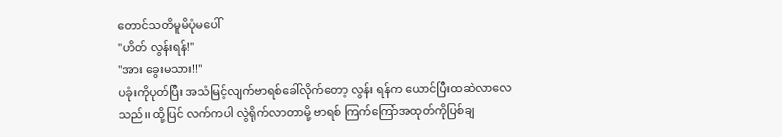တောင်သတိမူမိပုံမပေါ်
"ဟိတ် လွန်းရန်!"
"အား ခွေးမသား!!"
ပခုံးကိုပုတ်ပြီး အသံမြင့်လျက်ဗာရစ်ခေါ်လိုက်တော့ လွန်း ရန်က ယောင်ပြီးထဆဲလာလေသည်၊၊ ထို့ပြင် လက်ကပါ လွဲရိုက်လာတာမို့ ဗာရစ် ကြက်ကြော်အထုတ်ကိုပြစ်ချ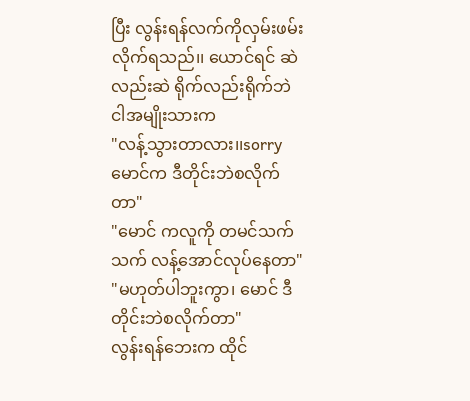ပြီး လွန်းရန်လက်ကိုလှမ်းဖမ်းလိုက်ရသည်၊၊ ယောင်ရင် ဆဲလည်းဆဲ ရိုက်လည်းရိုက်ဘဲ ငါအမျိုးသားက
"လန့်သွားတာလား၊၊sorry မောင်က ဒီတိုင်းဘဲစလိုက်တာ"
"မောင် ကလူကို တမင်သက်သက် လန့်အောင်လုပ်နေတာ"
"မဟုတ်ပါဘူးကွာ၊ မောင် ဒီတိုင်းဘဲစလိုက်တာ"
လွန်းရန်ဘေးက ထိုင်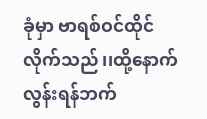ခုံမှာ ဗာရစ်ဝင်ထိုင် လိုက်သည်၊၊ထို့နောက် လွန်းရန်ဘက်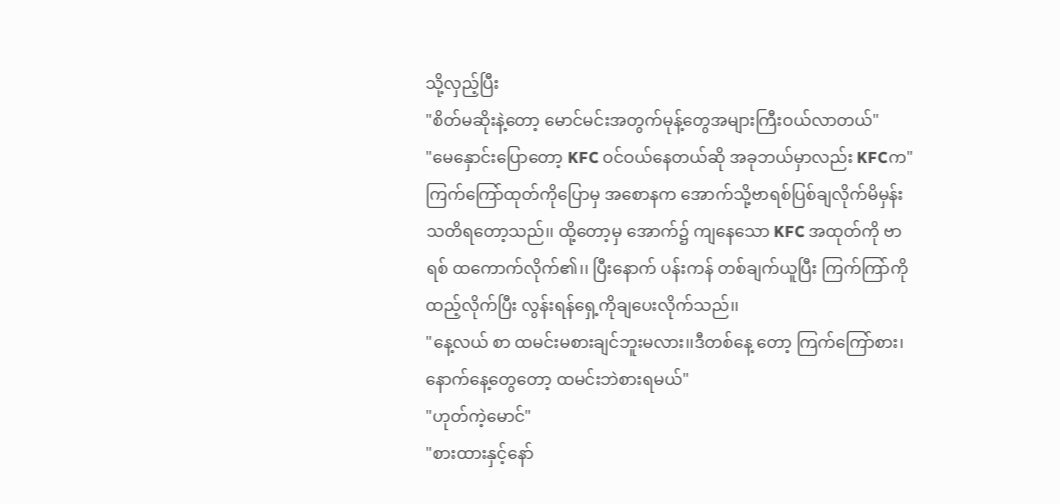သို့လှည့်ပြီး
"စိတ်မဆိုးနဲ့တော့ မောင်မင်းအတွက်မုန့်တွေအများကြီးဝယ်လာတယ်"
"မေနှောင်းပြောတော့ KFC ဝင်ဝယ်နေတယ်ဆို အခုဘယ်မှာလည်း KFCက"
ကြက်ကြော်ထုတ်ကိုပြောမှ အစောနက အောက်သို့ဗာရစ်ပြစ်ချလိုက်မိမှန်း သတိရတော့သည်၊၊ ထို့တော့မှ အောက်၌ ကျနေသော KFC အထုတ်ကို ဗာရစ် ထကောက်လိုက်၏၊၊ ပြီးနောက် ပန်းကန် တစ်ချက်ယူပြီး ကြက်ကြာ်ကိုထည့်လိုက်ပြီး လွန်းရန်ရှေ့ကိုချပေးလိုက်သည်၊၊
"နေ့လယ် စာ ထမင်းမစားချင်ဘူးမလား၊၊ဒီတစ်နေ့ တော့ ကြက်ကြော်စား၊နောက်နေ့တွေတော့ ထမင်းဘဲစားရမယ်"
"ဟုတ်ကဲ့မောင်"
"စားထားနှင့်နော်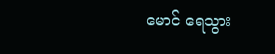မောင် ရေသွား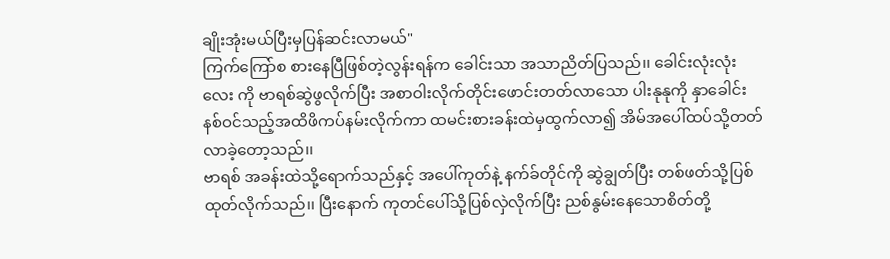ချိုးအုံးမယ်ပြီးမှပြန်ဆင်းလာမယ်"
ကြက်ကြော်စ စားနေပြီဖြစ်တဲ့လွန်းရန်က ခေါင်းသာ အသာညိတ်ပြသည်၊၊ ခေါင်းလုံးလုံး လေး ကို ဗာရစ်ဆွဲဖွလိုက်ပြီး အစာဝါးလိုက်တိုင်းဖောင်းတတ်လာသော ပါးနုနုကို နှာခေါင်းနစ်ဝင်သည့်အထိဖိကပ်နမ်းလိုက်ကာ ထမင်းစားခန်းထဲမှထွက်လာ၍ အိမ်အပေါ်ထပ်သို့တတ်လာခဲ့တော့သည်၊၊
ဗာရစ် အခန်းထဲသို့ရောက်သည်နှင့် အပေါ်ကုတ်နဲ့ နက်ခ်တိုင်ကို ဆွဲချွတ်ပြီး တစ်ဖတ်သို့ပြစ်ထုတ်လိုက်သည်၊၊ ပြီးနောက် ကုတင်ပေါ်သို့ပြစ်လှဲလိုက်ပြီး ညစ်နွမ်းနေသောစိတ်တို့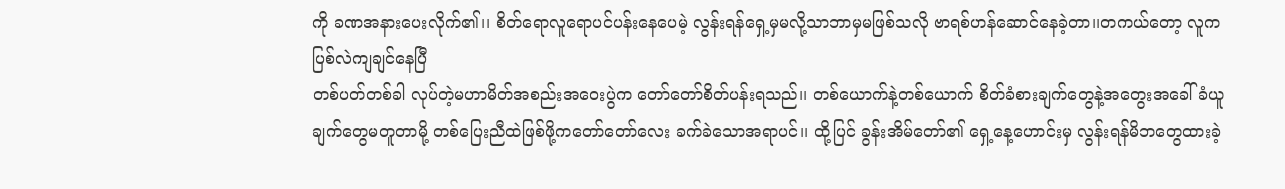ကို ခဏအနားပေးလိုက်၏၊၊ စိတ်ရောလူရောပင်ပန်းနေပေမဲ့ လွန်းရန်ရှေ့မှမလို့သာဘာမှမဖြစ်သလို ဗာရစ်ဟန်ဆောင်နေခဲ့တာ၊၊တကယ်တော့ လူက ပြစ်လဲကျချင်နေပြီ
တစ်ပတ်တစ်ခါ လုပ်တဲ့မဟာမိတ်အစည်းအဝေးပွဲက တော်တော်စိတ်ပန်းရသည်၊၊ တစ်ယောက်နဲ့တစ်ယောက် စိတ်ခံစားချက်တွေနဲ့အတွေးအခေါ်ခံယူချက်တွေမတူတာမို့ တစ်ပြေးညီထဲဖြစ်ဖို့ကတော်တော်လေး ခက်ခဲသောအရာပင်၊၊ ထို့ပြင် ခွန်းအိမ်တော်၏ ရှေ့နေ့ဟောင်းမှ လွန်းရန်မိဘတွေထားခဲ့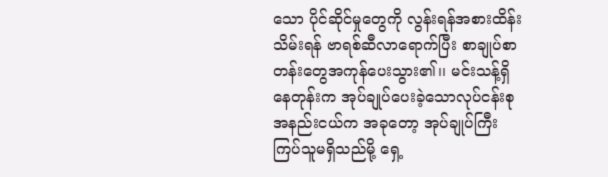သော ပိုင်ဆိုင်မှုတွေကို လွန်းရန်အစားထိန်းသိမ်းရန် ဗာရစ်ဆီလာရောက်ပြီး စာချုပ်စာတန်းတွေအကုန်ပေးသွား၏၊၊ မင်းသန့်ရှိနေတုန်းက အုပ်ချုပ်ပေးခဲ့သောလုပ်ငန်းစုအနည်းငယ်က အခုတော့ အုပ်ချုပ်ကြီးကြပ်သူမရှိသည်မို့ ရှေ့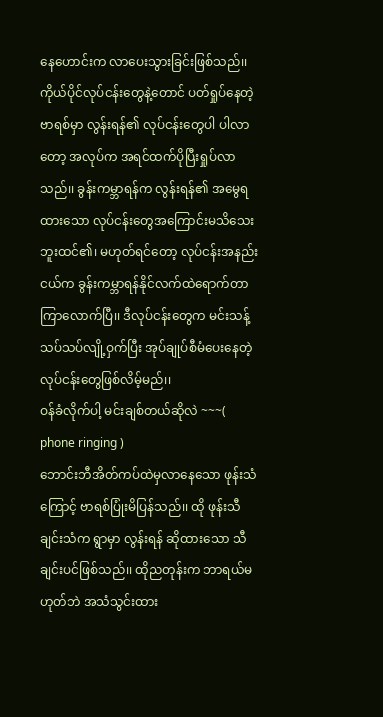နေဟောင်းက လာပေးသွားခြင်းဖြစ်သည်၊၊ ကိုယ်ပိုင်လုပ်ငန်းတွေနဲ့တောင် ပတ်ရှုပ်နေတဲ့ ဗာရစ်မှာ လွန်းရန်၏ လုပ်ငန်းတွေပါ ပါလာတော့ အလုပ်က အရင်ထက်ပိုပြီးရှုပ်လာသည်၊၊ ခွန်းကမ္ဘာရန်က လွန်းရန်၏ အမွေရထားသော လုပ်ငန်းတွေအကြောင်းမသိသေးဘူးထင်၏၊ မဟုတ်ရင်တော့ လုပ်ငန်းအနည်းငယ်က ခွန်းကမ္ဘာရန်နိုင်လက်ထဲရောက်တာကြာလောက်ပြီ၊၊ ဒီလုပ်ငန်းတွေက မင်းသန့် သပ်သပ်လျို့ဝှက်ပြီး အုပ်ချုပ်စီမံပေးနေတဲ့ လုပ်ငန်းတွေဖြစ်လိမ့်မည်၊၊
ဝန်ခံလိုက်ပါ့ မင်းချစ်တယ်ဆိုလဲ ~~~( phone ringing )
ဘောင်းဘီအိတ်ကပ်ထဲမှလာနေသော ဖုန်းသံကြောင့် ဗာရစ်ပြုံးမိပြန်သည်၊၊ ထို ဖုန်းသီချင်းသံက ရွာမှာ လွန်းရန် ဆိုထားသော သီချင်းပင်ဖြစ်သည်၊၊ ထိုညတုန်းက ဘာရယ်မဟုတ်ဘဲ အသံသွင်းထား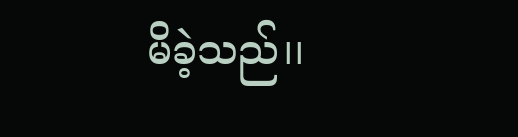မိခဲ့သည်၊၊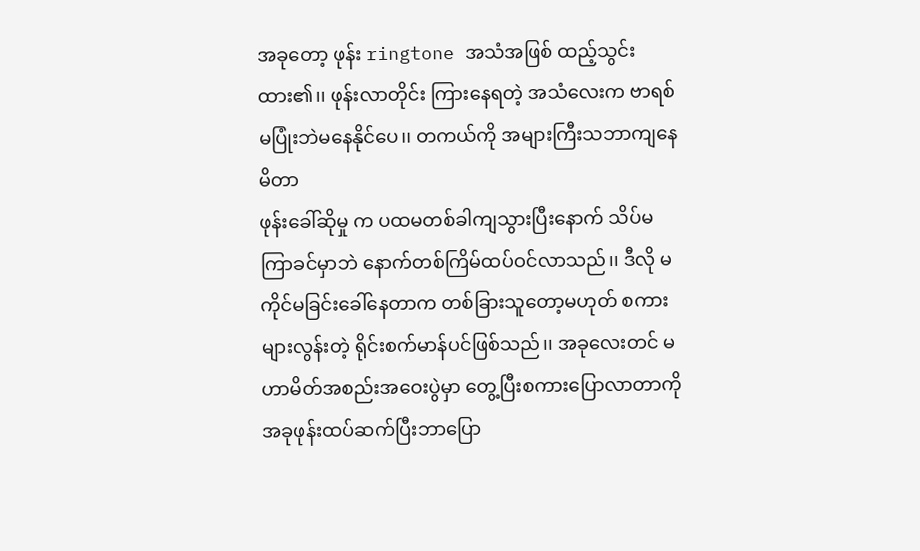အခုတော့ ဖုန်း ringtone အသံအဖြစ် ထည့်သွင်းထား၏၊၊ ဖုန်းလာတိုင်း ကြားနေရတဲ့ အသံလေးက ဗာရစ်မပြုံးဘဲမနေနိုင်ပေ၊၊ တကယ်ကို အများကြီးသဘာကျနေမိတာ
ဖုန်းခေါ်ဆိုမှု က ပထမတစ်ခါကျသွားပြီးနောက် သိပ်မကြာခင်မှာဘဲ နောက်တစ်ကြိမ်ထပ်ဝင်လာသည်၊၊ ဒီလို မကိုင်မခြင်းခေါ်နေတာက တစ်ခြားသူတော့မဟုတ် စကားများလွန်းတဲ့ ရိုင်းစက်မာန်ပင်ဖြစ်သည်၊၊ အခုလေးတင် မဟာမိတ်အစည်းအဝေးပွဲမှာ တွေ့ပြီးစကားပြောလာတာကို အခုဖုန်းထပ်ဆက်ပြီးဘာပြော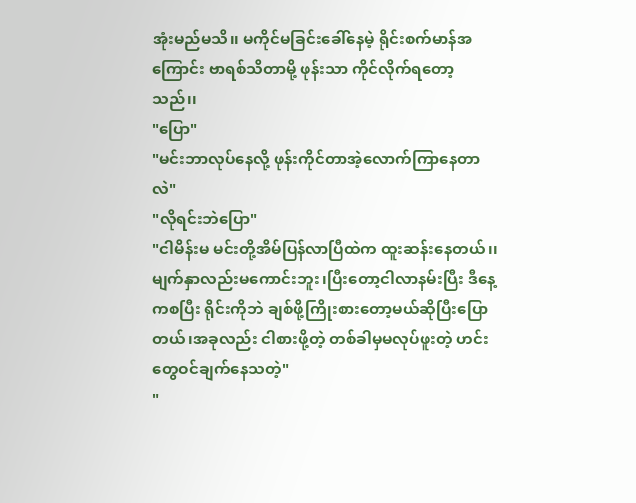အုံးမည်မသိ၊၊ မကိုင်မခြင်းခေါ်နေမဲ့ ရိုင်းစက်မာန်အကြောင်း ဗာရစ်သိတာမို့ ဖုန်းသာ ကိုင်လိုက်ရတော့သည်၊၊
"ပြော"
"မင်းဘာလုပ်နေလို့ ဖုန်းကိုင်တာအဲ့လောက်ကြာနေတာလဲ"
"လိုရင်းဘဲပြော"
"ငါမိန်းမ မင်းတို့အိမ်ပြန်လာပြီထဲက ထူးဆန်းနေတယ်၊၊ မျက်နှာလည်းမကောင်းဘူး၊ပြီးတော့ငါလာနမ်းပြီး ဒီနေ့ကစပြီး ရိုင်းကိုဘဲ ချစ်ဖို့ကြိုးစားတော့မယ်ဆိုပြီးပြောတယ်၊အခုလည်း ငါစားဖို့တဲ့ တစ်ခါမှမလုပ်ဖူးတဲ့ ဟင်းတွေဝင်ချက်နေသတဲ့"
"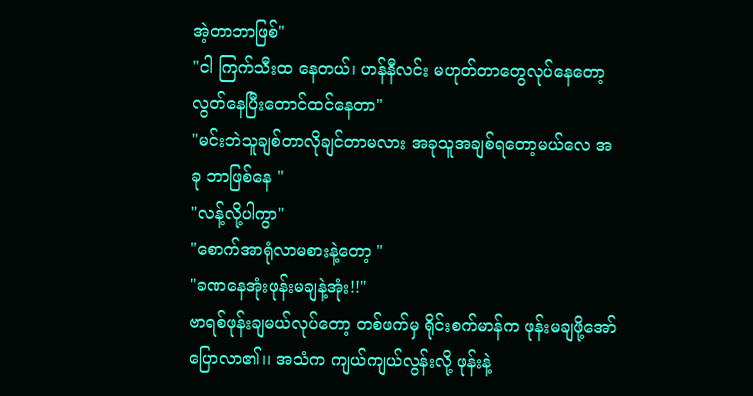အဲ့တာဘာဖြစ်"
"ငါ ကြက်သီးထ နေတယ်၊ ဟန်နီလင်း မဟုတ်တာတွေလုပ်နေတော့ လွတ်နေပြီးတောင်ထင်နေတာ"
"မင်းဘဲသူချစ်တာလိုချင်တာမလား အခုသူအချစ်ရတော့မယ်လေ အခု ဘာဖြစ်နေ "
"လန့်လို့ပါကွာ"
"စောက်အာရုံလာမစားနဲ့တော့ "
"ခဏနေအုံးဖုန်းမချနဲ့အုံး!!"
ဗာရစ်ဖုန်းချမယ်လုပ်တော့ တစ်ဖက်မှ ရိုင်းစက်မာန်က ဖုန်းမချဖို့အော်ပြောလာ၏၊၊ အသံက ကျယ်ကျယ်လွန်းလို့ ဖုန်းနဲ့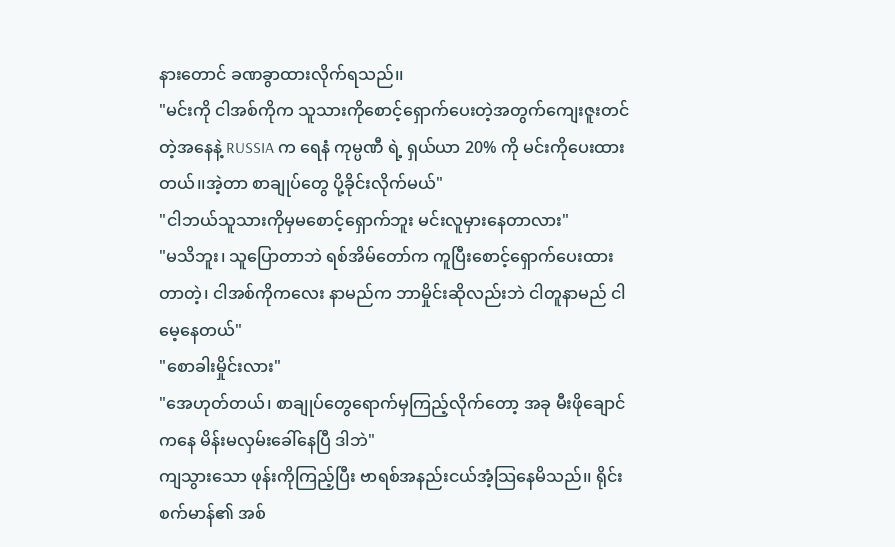နားတောင် ခဏခွာထားလိုက်ရသည်၊၊
"မင်းကို ငါအစ်ကိုက သူသားကိုစောင့်ရှောက်ပေးတဲ့အတွက်ကျေးဇူးတင်တဲ့အနေနဲ့ RUSSIA က ရေနံ ကုမ္ပဏီ ရဲ့ ရှယ်ယာ 20% ကို မင်းကိုပေးထားတယ်၊၊အဲ့တာ စာချုပ်တွေ ပို့ခိုင်းလိုက်မယ်"
"ငါဘယ်သူသားကိုမှမစောင့်ရှောက်ဘူး မင်းလူမှားနေတာလား"
"မသိဘူး၊ သူပြောတာဘဲ ရစ်အိမ်တော်က ကူပြီးစောင့်ရှောက်ပေးထားတာတဲ့၊ ငါအစ်ကိုကလေး နာမည်က ဘာမှိုင်းဆိုလည်းဘဲ ငါတူနာမည် ငါမေ့နေတယ်"
"စောခါးမှိုင်းလား"
"အေဟုတ်တယ်၊ စာချုပ်တွေရောက်မှကြည့်လိုက်တော့ အခု မီးဖိုချောင် ကနေ မိန်းမလှမ်းခေါ်နေပြီ ဒါဘဲ"
ကျသွားသော ဖုန်းကိုကြည့်ပြီး ဗာရစ်အနည်းငယ်အံ့သြနေမိသည်၊၊ ရိုင်းစက်မာန်၏ အစ်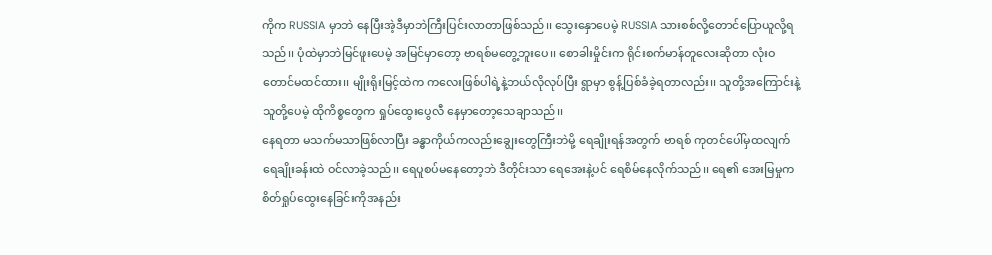ကိုက RUSSIA မှာဘဲ နေပြီးအဲ့ဒီမှာဘဲကြီးပြင်းလာတာဖြစ်သည်၊၊ သွေးနှောပေမဲ့ RUSSIA သားစစ်လို့တောင်ပြောယူလို့ရသည်၊၊ ပုံထဲမှာဘဲမြင်ဖူးပေမဲ့ အမြင်မှာတော့ ဗာရစ်မတွေ့ဘူးပေ၊၊ စောခါးမှိုင်းက ရိုင်းစက်မာန်တူလေးဆိုတာ လုံးဝတောင်မထင်ထား၊၊ မျိုးရိုးမြင့်ထဲက ကလေးဖြစ်ပါရဲ့နဲ့ဘယ်လိုလုပ်ပြီး ရွာမှာ စွန့်ပြစ်ခံခဲ့ရတာလည်း၊၊ သူတို့အကြောင်းနဲ့သူတို့ပေမဲ့ ထိုကိစ္စတွေက ရှုပ်ထွေးပွေလီ နေမှာတော့သေချာသည်၊၊
နေရတာ မသက်မသာဖြစ်လာပြီး ခန္ဓာကိုယ်ကလည်းချွေးတွေကြီးဘဲမို့ ရေချိုးရန်အတွက် ဗာရစ် ကုတင်ပေါ်မှထလျက် ရေချိုးခန်းထဲ ဝင်လာခဲ့သည်၊၊ ရေပူစပ်မနေတော့ဘဲ ဒီတိုင်းသာ ရေအေးနဲ့ပင် ရေစိမ်နေလိုက်သည်၊၊ ရေ၏ အေးမြမှုက စိတ်ရှုပ်ထွေးနေခြင်းကိုအနည်း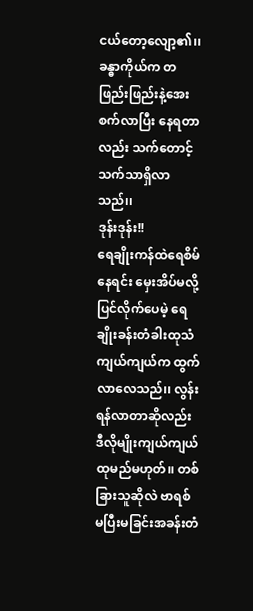ငယ်တော့လျော့၏၊၊ ခန္ဓာကိုယ်က တဖြည်းဖြည်းနဲ့အေးစက်လာပြီး နေရတာလည်း သက်တောင့်သက်သာရှိလာသည်၊၊
ဒုန်းဒုန်း!!
ရေချိုးကန်ထဲရေစိမ်နေရင်း မှေးအိပ်မလို့ပြင်လိုက်ပေမဲ့ ရေချိုးခန်းတံခါးထုသံကျယ်ကျယ်က ထွက်လာလေသည်၊၊ လွန်းရန်လာတာဆိုလည်း ဒီလိုမျိုးကျယ်ကျယ်ထုမည်မဟုတ်၊၊ တစ်ခြားသူဆိုလဲ ဗာရစ် မပြီးမခြင်းအခန်းတံ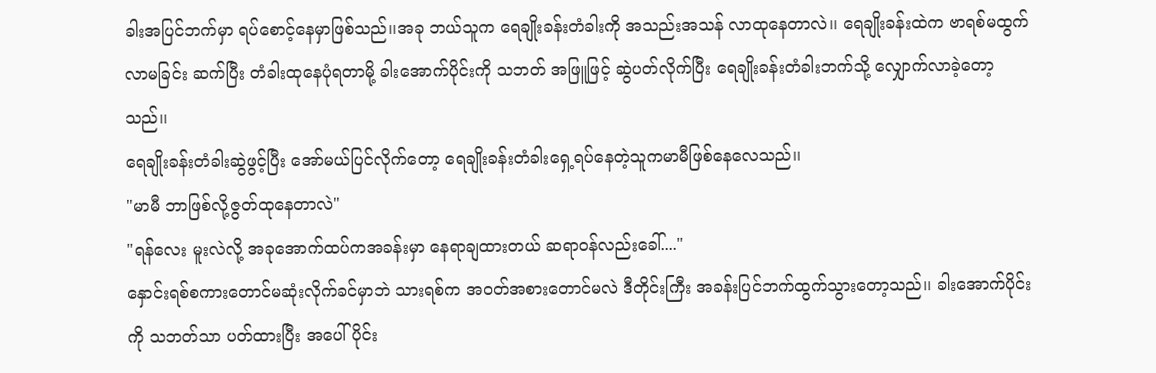ခါးအပြင်ဘက်မှာ ရပ်စောင့်နေမှာဖြစ်သည်၊၊အခု ဘယ်သူက ရေချိုးခန်းတံခါးကို အသည်းအသန် လာထုနေတာလဲ၊၊ ရေချိုးခန်းထဲက ဗာရစ်မထွက်လာမခြင်း ဆက်ပြီး တံခါးထုနေပုံရတာမို့ ခါးအောက်ပိုင်းကို သဘတ် အဖြူဖြင့် ဆွဲပတ်လိုက်ပြီး ရေချိုးခန်းတံခါးဘက်သို့ လျှောက်လာခဲ့တော့သည်၊၊
ရေချိုးခန်းတံခါးဆွဲဖွင့်ပြီး အော်မယ်ပြင်လိုက်တော့ ရေချိုးခန်းတံခါးရှေ့ရပ်နေတဲ့သူကမာမီဖြစ်နေလေသည်၊၊
"မာမီ ဘာဖြစ်လို့ဇွတ်ထုနေတာလဲ"
"ရန်လေး မူးလဲလို့ အခုအောက်ထပ်ကအခန်းမှာ နေရာချထားတယ် ဆရာဝန်လည်းခေါ်...."
နှောင်းရစ်စကားတောင်မဆုံးလိုက်ခင်မှာဘဲ သားရစ်က အဝတ်အစားတောင်မလဲ ဒီတိုင်းကြီး အခန်းပြင်ဘက်ထွက်သွားတော့သည်၊၊ ခါးအောက်ပိုင်းကို သဘတ်သာ ပတ်ထားပြီး အပေါ်ပိုင်း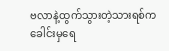ဗလာနဲ့ထွက်သွားတဲ့သားရစ်က ခေါင်းမှရေ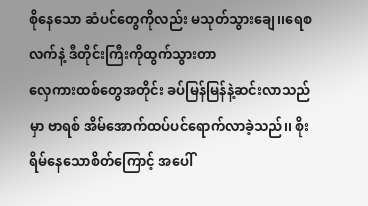စိုနေသော ဆံပင်တွေကိုလည်း မသုတ်သွားချေ၊၊ရေစလက်နဲ့ ဒီတိုင်းကြီးကိုထွက်သွားတာ
လှေကားထစ်တွေအတိုင်း ခပ်မြန်မြန်နဲ့ဆင်းလာသည်မှာ ဗာရစ် အိမ်အောက်ထပ်ပင်ရောက်လာခဲ့သည်၊၊ စိုးရိမ်နေသောစိတ်ကြောင့် အပေါ်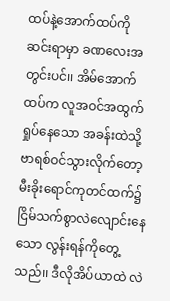ထပ်နဲ့အောက်ထပ်ကို ဆင်းရာမှာ ခဏလေးအတွင်းပင်၊၊ အိမ်အောက်ထပ်က လူအဝင်အထွက်ရှုပ်နေသော အခန်းထဲသို့ဗာရစ်ဝင်သွားလိုက်တော့ မီးခိုးရောင်ကုတင်ထက်၌ ငြိမ်သက်စွာလဲလျောင်းနေသော လွန်းရန်ကိုတွေ့သည်၊၊ ဒီလိုအိပ်ယာထဲ လဲ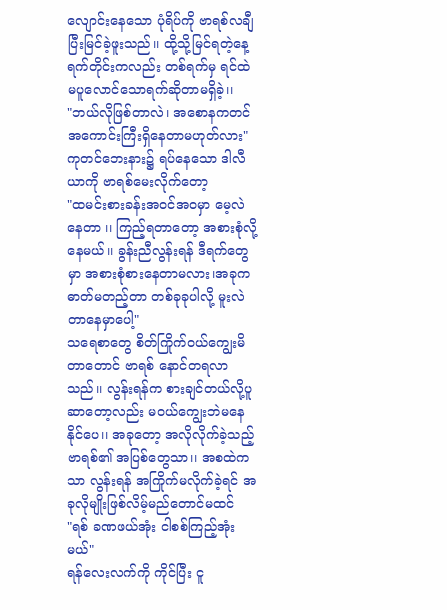လျောင်းနေသော ပုံရိပ်ကို ဗာရစ်လချီပြီးမြင်ခဲ့ဖူးသည်၊၊ ထို့သို့မြင်ရတဲ့နေ့ရက်တိုင်းကလည်း တစ်ရက်မှ ရင်ထဲမပူလောင်သောရက်ဆိုတာမရှိခဲ့၊၊
"ဘယ်လိုဖြစ်တာလဲ၊ အစောနကတင် အကောင်းကြီးရှိနေတာမဟုတ်လား"
ကုတင်ဘေးနား၌ ရပ်နေသော ဒါလီယာကို ဗာရစ်မေးလိုက်တော့
"ထမင်းစားခန်းအဝင်အဝမှာ မေ့လဲနေတာ ၊၊ ကြည့်ရတာတော့ အစားစုံလို့နေမယ်၊၊ ခွန်းညီလွန်းရန် ဒီရက်တွေမှာ အစားစုံစားနေတာမလား၊အခုက ဓာတ်မတည့်တာ တစ်ခုခုပါလို့ မူးလဲတာနေမှာပေါ့"
သရေစာတွေ စိတ်ကြိုက်ဝယ်ကျွေးမိတာတောင် ဗာရစ် နောင်တရလာသည်၊၊ လွန်းရန်က စားချင်တယ်လို့ပူဆာတော့လည်း မဝယ်ကျွေးဘဲမနေနိုင်ပေ၊၊ အခုတော့ အလိုလိုက်ခဲ့သည့် ဗာရစ်၏ အပြစ်တွေသာ၊၊ အစထဲကသာ လွန်းရန် အကြိုက်မလိုက်ခဲ့ရင် အခုလိုမျိုးဖြစ်လိမ့်မည်တောင်မထင်
"ရစ် ခဏဖယ်အုံး ငါစစ်ကြည့်အုံးမယ်"
ရန်လေးလက်ကို ကိုင်ပြီး ငူ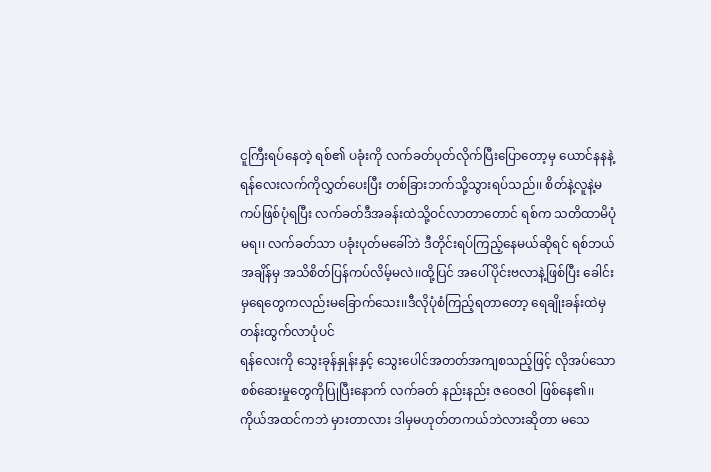ငူကြီးရပ်နေတဲ့ ရစ်၏ ပခုံးကို လက်ခတ်ပုတ်လိုက်ပြီးပြောတော့မှ ယောင်နနနဲ့ ရန်လေးလက်ကိုလွှတ်ပေးပြီး တစ်ခြားဘက်သို့သွားရပ်သည်၊၊ စိတ်နဲ့လူနဲ့မကပ်ဖြစ်ပုံရပြီး လက်ခတ်ဒီအခန်းထဲသို့ဝင်လာတာတောင် ရစ်က သတိထာမိပုံမရ၊၊ လက်ခတ်သာ ပခုံးပုတ်မခေါ်ဘဲ ဒီတိုင်းရပ်ကြည့်နေမယ်ဆိုရင် ရစ်ဘယ်အချိန်မှ အသိစိတ်ပြန်ကပ်လိမ့်မလဲ၊၊ထို့ပြင် အပေါ်ပိုင်းဗလာနဲ့ဖြစ်ပြီး ခေါင်းမှရေတွေကလည်းမခြောက်သေး၊၊ဒီလိုပုံစံကြည့်ရတာတော့ ရေချိုးခန်းထဲမှတန်းထွက်လာပုံပင်
ရန်လေးကို သွေးခုန်နှုန်းနှင့် သွေးပေါင်အတတ်အကျစသည့်ဖြင့် လိုအပ်သော စစ်ဆေးမှုတွေကိုပြုပြီးနောက် လက်ခတ် နည်းနည်း ဇဝေဇဝါ ဖြစ်နေ၏၊၊ ကိုယ်အထင်ကဘဲ မှားတာလား ဒါမှမဟုတ်တကယ်ဘဲလားဆိုတာ မသေ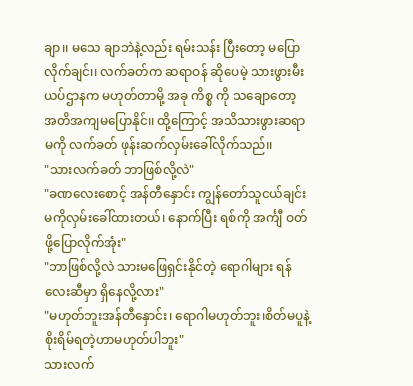ချာ၊၊ မသေ ချာဘဲနဲ့လည်း ရမ်းသန်း ပြီးတော့ မပြောလိုက်ချင်၊၊ လက်ခတ်က ဆရာဝန် ဆိုပေမဲ့ သားဖွားမီးယပ်ဌာနက မဟုတ်တာမို့ အခု ကိစ္စ ကို သချောတော့ အတိအကျမပြောနိုင်၊၊ ထို့ကြောင့် အသိသားဖွားဆရာမကို လက်ခတ် ဖုန်းဆက်လှမ်းခေါ်လိုက်သည်၊၊
"သားလက်ခတ် ဘာဖြစ်လို့လဲ"
"ခဏလေးစောင့် အန်တီနှောင်း ကျွန်တော်သူငယ်ချင်းမကိုလှမ်းခေါ်ထားတယ်၊ နောက်ပြီး ရစ်ကို အင်္ကျီ ဝတ်ဖို့ပြောလိုက်အုံး"
"ဘာဖြစ်လို့လဲ သားမဖြေရှင်းနိုင်တဲ့ ရောဂါများ ရန်လေးဆီမှာ ရှိနေလို့လား"
"မဟုတ်ဘူးအန်တီနှောင်း၊ ရောဂါမဟုတ်ဘူး၊စိတ်မပူနဲ့ စိုးရိမ်ရတဲ့ဟာမဟုတ်ပါဘူး"
သားလက်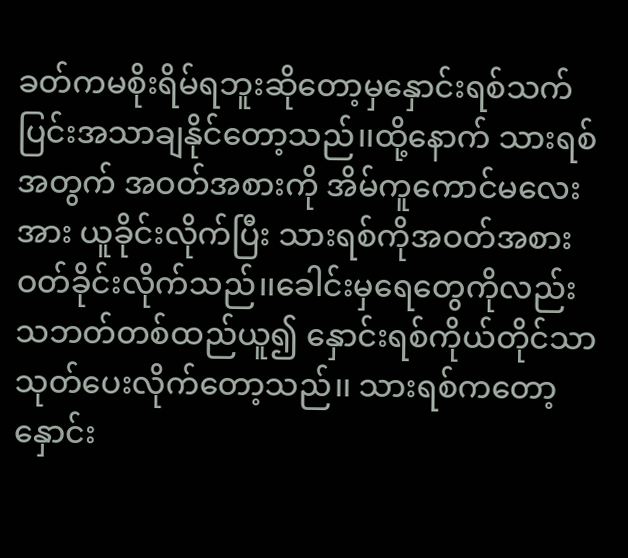ခတ်ကမစိုးရိမ်ရဘူးဆိုတော့မှနှောင်းရစ်သက်ပြင်းအသာချနိုင်တော့သည်၊၊ထို့နောက် သားရစ်အတွက် အဝတ်အစားကို အိမ်ကူကောင်မလေးအား ယူခိုင်းလိုက်ပြီး သားရစ်ကိုအဝတ်အစားဝတ်ခိုင်းလိုက်သည်၊၊ခေါင်းမှရေတွေကိုလည်း သဘတ်တစ်ထည်ယူ၍ နှောင်းရစ်ကိုယ်တိုင်သာသုတ်ပေးလိုက်တော့သည်၊၊ သားရစ်ကတော့ နှောင်း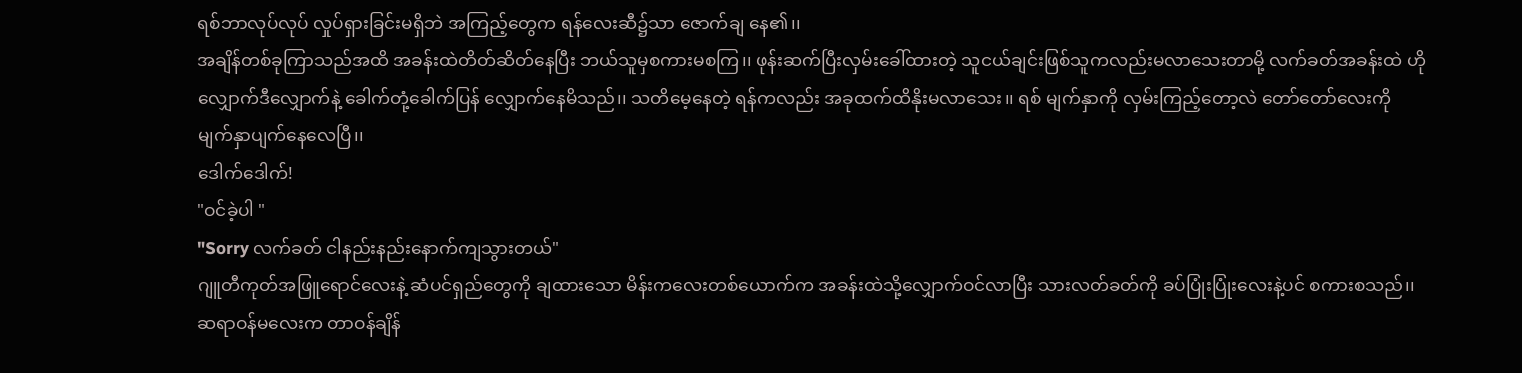ရစ်ဘာလုပ်လုပ် လှုပ်ရှားခြင်းမရှိဘဲ အကြည့်တွေက ရန်လေးဆီ၌သာ ဇောက်ချ နေ၏၊၊
အချိန်တစ်ခုကြာသည်အထိ အခန်းထဲတိတ်ဆိတ်နေပြီး ဘယ်သူမှစကားမစကြ၊၊ ဖုန်းဆက်ပြီးလှမ်းခေါ်ထားတဲ့ သူငယ်ချင်းဖြစ်သူကလည်းမလာသေးတာမို့ လက်ခတ်အခန်းထဲ ဟိုလျှောက်ဒီလျှောက်နဲ့ ခေါက်တုံ့ခေါက်ပြန် လျှောက်နေမိသည်၊၊ သတိမေ့နေတဲ့ ရန်ကလည်း အခုထက်ထိနိုးမလာသေး၊၊ ရစ် မျက်နှာကို လှမ်းကြည့်တော့လဲ တော်တော်လေးကို မျက်နှာပျက်နေလေပြီ၊၊
ဒေါက်ဒေါက်!
"ဝင်ခဲ့ပါ "
"Sorry လက်ခတ် ငါနည်းနည်းနောက်ကျသွားတယ်"
ဂျူတီကုတ်အဖြူရောင်လေးနဲ့ ဆံပင်ရှည်တွေကို ချထားသော မိန်းကလေးတစ်ယောက်က အခန်းထဲသို့လျှောက်ဝင်လာပြီး သားလတ်ခတ်ကို ခပ်ပြုံးပြုံးလေးနဲ့ပင် စကားစသည်၊၊ ဆရာဝန်မလေးက တာဝန်ချိန်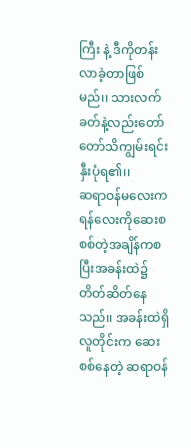ကြီး နဲ့ ဒီကိုတန်းလာခဲ့တာဖြစ်မည်၊၊ သားလက်ခတ်နဲ့လည်းတော်တော်သိကျွမ်းရင်းနှီးပုံရ၏၊၊
ဆရာဝန်မလေးက ရန်လေးကိုဆေးစစစ်တဲ့အချိန်ကစပြီးအခန်းထဲ၌ တိတ်ဆိတ်နေသည်၊၊ အခန်းထဲရှိလူတိုင်းက ဆေးစစ်နေတဲ့ ဆရာဝန်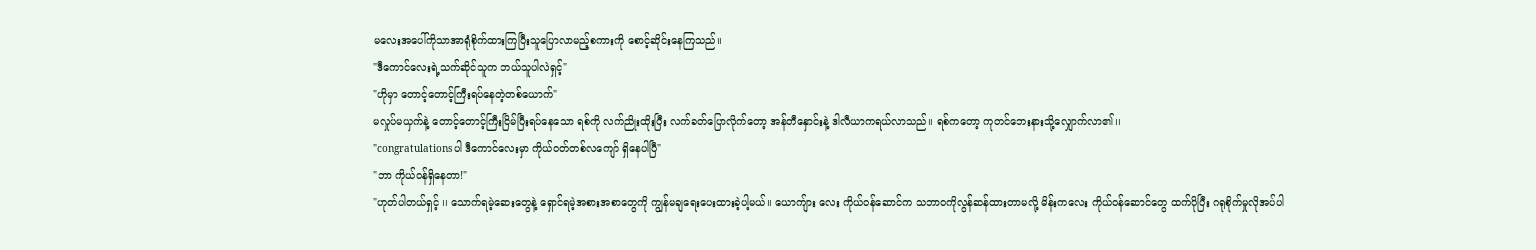မလေးအပေါ်ကိုသာအာရုံစိုက်ထားကြပြီးသူပြောလာမည့်စကားကို စောင့်ဆိုင်းနေကြသည်၊၊
"ဒီကောင်လေးရဲ့သက်ဆိုင်သူက ဘယ်သူပါလဲရှင့်"
"ဟိုမှာ တောင့်တောင့်ကြီးရပ်နေတဲ့တစ်ယောက်"
မလှုပ်မယှက်နဲ့ တောင့်တောင့်ကြီးငြိမ်ပြီးရပ်နေသော ရစ်ကို လက်ညိုးထိုးပြီး လက်ခတ်ပြောလိုက်တော့ အန်တီနှောင်းနဲ့ ဒါလီယာကရယ်လာသည်၊၊ ရစ်ကတော့ ကုတင်ဘေးနားသို့လျှောက်လာ၏၊၊
"congratulationsပါ ဒီကောင်လေးမှာ ကိုယ်ဝတ်တစ်လကျော် ရှိနေပါပြီ"
"ဘာ ကိုယ်ဝန်ရှိနေတာ!"
"ဟုတ်ပါတယ်ရှင့် ၊၊ သောက်ရမဲ့ဆေးတွေနဲ့ ရှောင်ရမဲ့အစားအစာတွေကို ကျွန်မချရေးပေးထားခဲ့ပါ့မယ်၊၊ ယောကျ်ား လေး ကိုယ်ဝန်ဆောင်က သဘာဝကိုလွန်ဆန်ထားတာမလို့ မိန်းကလေး ကိုယ်ဝန်ဆောင်တွေ ထက်ပိုပြီး ဂရုစိုက်မှုလိုအပ်ပါ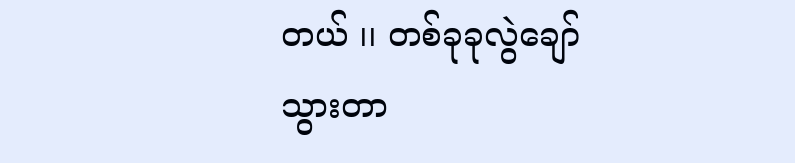တယ် ၊၊ တစ်ခုခုလွဲချော်သွားတာ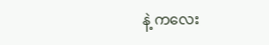နဲ့ ကလေး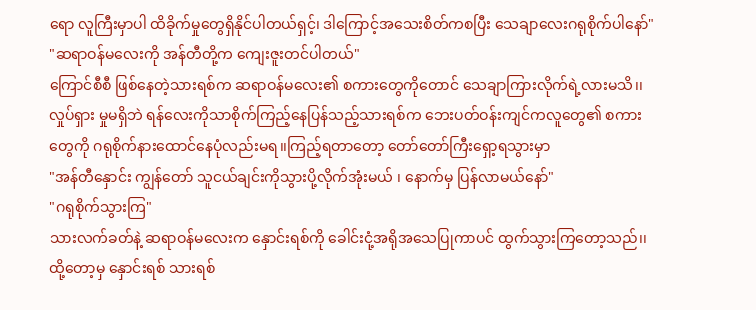ရော လူကြီးမှာပါ ထိခိုက်မှုတွေရှိနိုင်ပါတယ်ရှင့်၊ ဒါကြောင့်အသေးစိတ်ကစပြီး သေချာလေးဂရုစိုက်ပါနော်"
"ဆရာဝန်မလေးကို အန်တီတို့က ကျေးဇူးတင်ပါတယ်"
ကြောင်စီစီ ဖြစ်နေတဲ့သားရစ်က ဆရာဝန်မလေး၏ စကားတွေကိုတောင် သေချာကြားလိုက်ရဲ့လားမသိ၊၊ လှုပ်ရှား မှုမရှိဘဲ ရန်လေးကိုသာစိုက်ကြည့်နေပြန်သည့်သားရစ်က ဘေးပတ်ဝန်းကျင်ကလူတွေ၏ စကားတွေကို ဂရုစိုက်နားထောင်နေပုံလည်းမရ၊၊ကြည့်ရတာတော့ တော်တော်ကြီးရှော့ရသွားမှာ
"အန်တီနှောင်း ကျွန်တော် သူငယ်ချင်းကိုသွားပို့လိုက်အုံးမယ် ၊ နောက်မှ ပြန်လာမယ်နော်"
"ဂရုစိုက်သွားကြ"
သားလက်ခတ်နဲ့ ဆရာဝန်မလေးက နှောင်းရစ်ကို ခေါင်းငုံ့အရိုအသေပြုကာပင် ထွက်သွားကြတော့သည်၊၊ထို့တော့မှ နှောင်းရစ် သားရစ်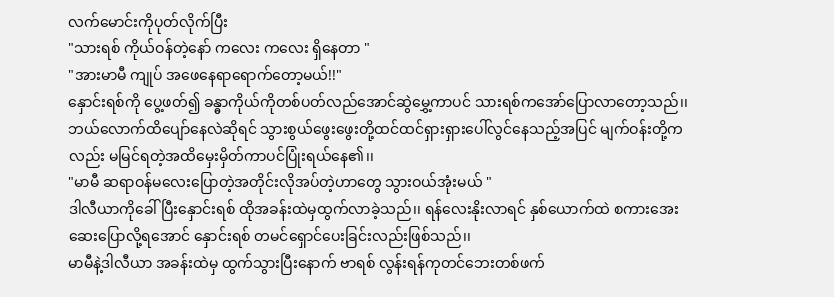လက်မောင်းကိုပုတ်လိုက်ပြီး
"သားရစ် ကိုယ်ဝန်တဲ့နော် ကလေး ကလေး ရှိနေတာ "
"အားမာမီ ကျုပ် အဖေနေရာရောက်တော့မယ်!!"
နှောင်းရစ်ကို ပွေ့ဖတ်၍ ခန္ဓာကိုယ်ကိုတစ်ပတ်လည်အောင်ဆွဲမွှေ့ကာပင် သားရစ်ကအော်ပြောလာတော့သည်၊၊ ဘယ်လောက်ထိပျော်နေလဲဆိုရင် သွားစွယ်ဖွေးဖွေးတို့ထင်ထင်ရှားရှားပေါ်လွင်နေသည့်အပြင် မျက်ဝန်းတို့ကလည်း မမြင်ရတဲ့အထိမှေးမှိတ်ကာပင်ပြုံးရယ်နေ၏၊၊
"မာမီ ဆရာဝန်မလေးပြောတဲ့အတိုင်းလိုအပ်တဲ့ဟာတွေ သွားဝယ်အုံးမယ် "
ဒါလီယာကိုခေါ်ပြီးနှောင်းရစ် ထိုအခန်းထဲမှထွက်လာခဲ့သည်၊၊ ရန်လေးနိုးလာရင် နှစ်ယောက်ထဲ စကားအေးဆေးပြောလို့ရအောင် နှောင်းရစ် တမင်ရှောင်ပေးခြင်းလည်းဖြစ်သည်၊၊
မာမီနဲ့ဒါလီယာ အခန်းထဲမှ ထွက်သွားပြီးနောက် ဗာရစ် လွန်းရန်ကုတင်ဘေးတစ်ဖက်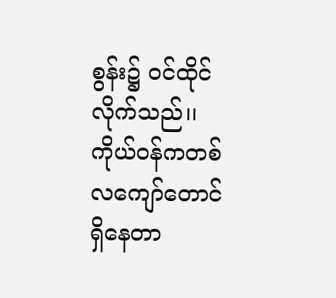စွန်း၌ ဝင်ထိုင်လိုက်သည်၊၊ ကိုယ်ဝန်ကတစ်လကျော်တောင်ရှိနေတာ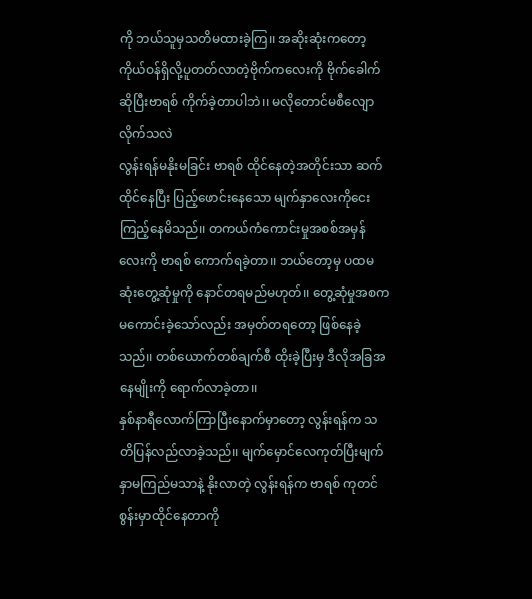ကို ဘယ်သူမှသတိမထားခဲ့ကြ၊၊ အဆိုးဆုံးကတော့ ကိုယ်ဝန်ရှိလို့ပူတတ်လာတဲ့ဗိုက်ကလေးကို ဗိုက်ခေါက်ဆိုပြီးဗာရစ် ကိုက်ခဲ့တာပါဘဲ၊၊ မလိုတောင်မစီလျောလိုက်သလဲ
လွန်းရန်မနိုးမခြင်း ဗာရစ် ထိုင်နေတဲ့အတိုင်းသာ ဆက်ထိုင်နေပြီး ပြည့်ဖောင်းနေသော မျက်နှာလေးကိုငေးကြည့်နေမိသည်၊၊ တကယ်ကံကောင်းမှုအစစ်အမှန်လေးကို ဗာရစ် ကောက်ရခဲ့တာ၊၊ ဘယ်တော့မှ ပထမဆုံးတွေ့ဆုံမှုကို နောင်တရမည်မဟုတ်၊၊ တွေ့ဆုံမှုအစက မကောင်းခဲ့သော်လည်း အမှတ်တရတော့ ဖြစ်နေခဲ့သည်၊၊ တစ်ယောက်တစ်ချက်စီ ထိုးခဲ့ပြီးမှ ဒီလိုအခြအနေမျိုးကို ရောက်လာခဲ့တာ၊၊
နှစ်နာရီလောက်ကြာပြီးနောက်မှာတော့ လွန်းရန်က သတိပြန်လည်လာခဲ့သည်၊၊ မျက်မှောင်လေကုတ်ပြီးမျက်နှာမကြည်မသာနဲ့ နိုးလာတဲ့ လွန်းရန်က ဗာရစ် ကုတင်စွန်းမှာထိုင်နေတာကို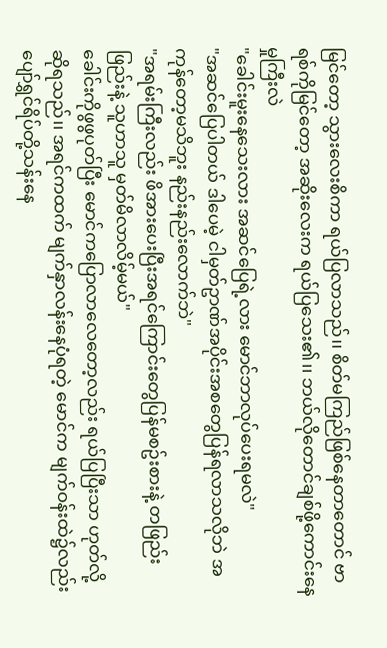မြင်တော့ သွားလေးစိကာ ရယ်ပြလာသည်၊၊ စိတ်မကြည်ဖြစ်နေတာတောင် ဗာရစ်ကိုမြင်တော့ အဆိုးလေးက ရယ်ပြသေး၏၊၊ ဘယ်လိုတောင်ချစ်ဖို့ကောင်းနေမှုကြီးလဲ
"ခေါင်းမူးနေသေးလား အဆင်ပြေရဲ့လား မောင်ဘာလုပ်ပေးရမလဲ"
"အဆင်ပြေပါတယ် ဒါပေမဲ့ ငါမှတ်ဥာဏ်အပိုင်းအစတွေပြန်ရလာသလိုဘဲ အကုန်တော့မသိဘူး နည်းနည်းလောက်ဘဲ"
"အရမ်းကြီးလည်း ဖိအားပေးပြီးအရင်ကြောင်းတွေပြန်မစဥ်းစားနဲ့ တဖြည်းဖြည်းနဲ့ သူဟာသူ မှတ်မိလာလိမ့်မယ်"
ခေါင်းကိုဖွဖွပုတ်ပြီး မောင်ကပြောလာလေတော့လည်း ရယ်ပြပြီးသာ ဟုတ်လို့ ဆိုရသည်၊၊ အရင်ကထက် မျက်နှာလန်းနေပုံရတဲ့ မောင်က မျက်ဝန်းထဲ၌လည်း ပျော်ရွှင်ရိပ်တို့သန်းနေ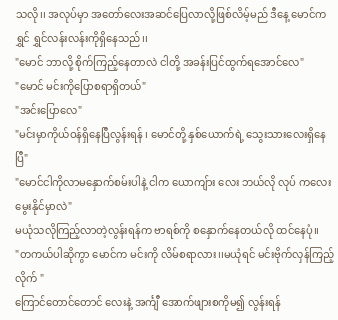သလို၊၊ အလုပ်မှာ အတော်လေးအဆင်ပြေလာလို့ဖြစ်လိမ့်မည် ဒီနေ့ မောင်က ရွှင် ရွှင်လန်းလန်းကိုရှိနေသည်၊၊
"မောင် ဘာလို့ စိုက်ကြည့်နေတာလဲ ငါတို့ အခန်းပြင်ထွက်ရအောင်လေ"
"မောင် မင်းကိုပြောစရာရှိတယ်"
"အင်းပြောလေ"
"မင်းမှာကိုယ်ဝန်ရှိနေပြီလွန်းရန် ၊ မောင်တို့ နှစ်ယောက်ရဲ့ သွေးသားလေးရှိနေပြီ"
"မောင်ငါကိုလာမနှောက်စမ်းပါနဲ့ ငါက ယောကျ်ား လေး ဘယ်လို လုပ် ကလေးမွေးနိုင်မှာလဲ"
မယုံသလိုကြည့်လာတဲ့လွန်းရန်က ဗာရစ်ကို စနှောက်နေတယ်လို ထင်နေပုံ၊၊
"တကယ်ပါဆိုကွာ မောင်က မင်းကို လိမ်စရာလား၊၊မယုံရင် မင်းဗိုက်လှန်ကြည့်လိုက် "
ကြောင်တောင်တောင် လေးနဲ့ အင်္ကျီ အောက်ဖျားစကိုမ၍ လွန်းရန်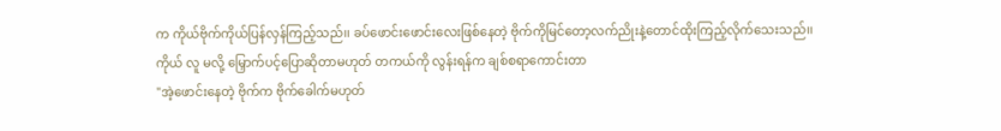က ကိုယ်ဗိုက်ကိုယ်ပြန်လှန်ကြည့်သည်၊၊ ခပ်ဖောင်းဖောင်းလေးဖြစ်နေတဲ့ ဗိုက်ကိုမြင်တော့လက်ညိုးနဲ့တောင်ထိုးကြည့်လိုက်သေးသည်၊၊ ကိုယ် လူ မလို့ မြှောက်ပင့်ပြောဆိုတာမဟုတ် တကယ်ကို လွန်းရန်က ချစ်စရာကောင်းတာ
"အဲ့ဖောင်းနေတဲ့ ဗိုက်က ဗိုက်ခေါက်မဟုတ်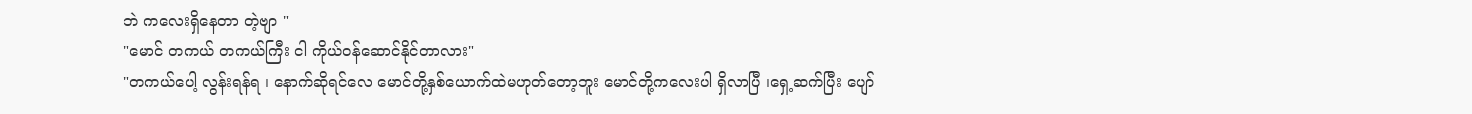ဘဲ ကလေးရှိနေတာ တဲ့ဗျာ "
"မောင် တကယ် တကယ်ကြီး ငါ ကိုယ်ဝန်ဆောင်နိုင်တာလား"
"တကယ်ပေါ့ လွန်းရန်ရ ၊ နောက်ဆိုရင်လေ မောင်တို့နှစ်ယောက်ထဲမဟုတ်တော့ဘူး မောင်တို့ကလေးပါ ရှိလာပြီ ၊ရှေ့ဆက်ပြီး ပျော်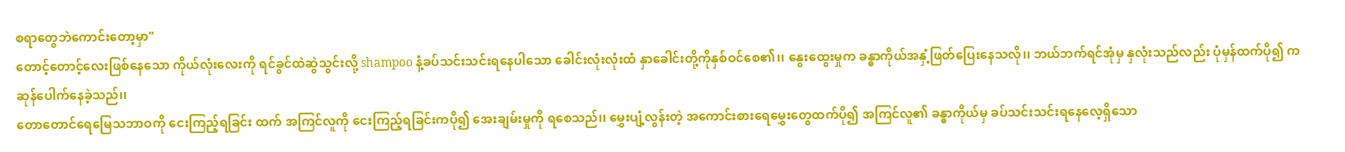စရာတွေဘဲကောင်းတော့မှာ"
တောင့်တောင့်လေးဖြစ်နေသော ကိုယ်လုံးလေးကို ရင်ခွင်ထဲဆွဲသွင်းလို့ shampoo နံ့ခပ်သင်းသင်းရနေပါသော ခေါင်းလုံးလုံးထံ နှာခေါင်းတို့ကိုနှစ်ဝင်စေ၏၊၊ နွေးထွေးမှုက ခန္ဓာကိုယ်အနှံ့ဖြတ်ပြေးနေသလို၊၊ ဘယ်ဘက်ရင်အုံမှ နှလုံးသည်လည်း ပုံမှန်ထက်ပို၍ ကဆုန်ပေါက်နေခဲ့သည်၊၊
တောတောင်ရေမြေသဘာဝကို ငေးကြည့်ရခြင်း ထက် အကြင်လူကို ငေးကြည့်ရခြင်းကပို၍ အေးချမ်းမှုကို ရစေသည်၊၊ မွှေးပျံ့လွန်းတဲ့ အကောင်းစားရေမွှေးတွေထက်ပို၍ အကြင်လူ၏ ခန္ဓာကိုယ်မှ ခပ်သင်းသင်းရနေလေ့ရှိသော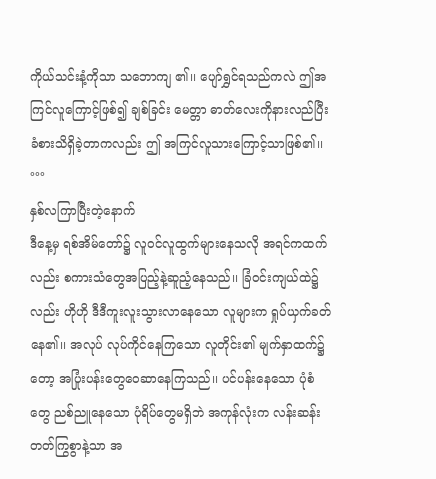ကိုယ်သင်းနံ့ကိုသာ သဘောကျ ၏၊၊ ပျော်ရွှင်ရသည်ကလဲ ဤအကြင်လူကြောင့်ဖြစ်၍ ချစ်ခြင်း မေတ္တာ ဓာတ်လေးကိုနားလည်ပြီးခံစားသိရှိခဲ့တာကလည်း ဤ အကြင်လူသားကြောင့်သာဖြစ်၏၊၊
°°°
နှစ်လကြာပြီးတဲ့နောက်
ဒီနေ့မှ ရစ်အိမ်တော်၌ လူဝင်လူထွက်များနေသလို အရင်ကထက်လည်း စကားသံတွေအပြည့်နဲ့ဆူညံ့နေသည်၊၊ ခြံဝင်းကျယ်ထဲ၌လည်း ဟိုဟို ဒီဒီကူးလူးသွားလာနေသော လူများက ရှုပ်ယှက်ခတ် နေ၏၊၊ အလုပ် လုပ်ကိုင်နေကြသော လူတိုင်း၏ မျက်နှာထက်၌တော့ အပြုံးပန်းတွေဝေဆာနေကြသည်၊၊ ပင်ပန်းနေသော ပုံစံတွေ ညစ်ညူနေသော ပုံရိပ်တွေမရှိဘဲ အကုန်လုံးက လန်းဆန်းတတ်ကြွစွာနဲ့သာ အ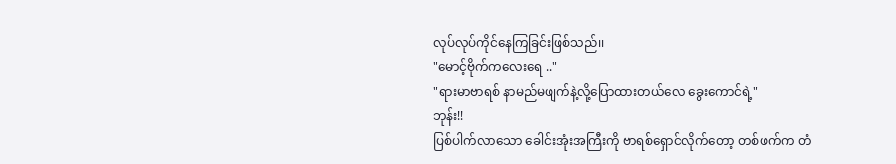လုပ်လုပ်ကိုင်နေကြခြင်းဖြစ်သည်၊၊
"မောင့်ဗိုက်ကလေးရေ .."
"ရားမာဗာရစ် နာမည်မဖျက်နဲ့လို့ပြောထားတယ်လေ ခွေးကောင်ရဲ့"
ဘုန်း!!
ပြစ်ပါက်လာသော ခေါင်းအုံးအကြီးကို ဗာရစ်ရှောင်လိုက်တော့ တစ်ဖက်က တံ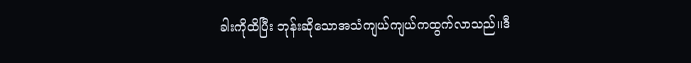ခါးကိုထိပြီး ဘုန်းဆိုသောအသံကျယ်ကျယ်ကထွက်လာသည်၊၊ဒီ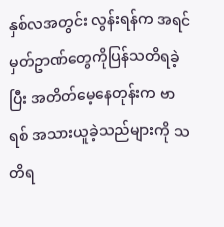နှစ်လအတွင်း လွန်းရန်က အရင်မှတ်ဥာဏ်တွေကိုပြန်သတိရခဲ့ပြီး အတိတ်မေ့နေတုန်းက ဗာရစ် အသားယူခဲ့သည်များကို သတိရ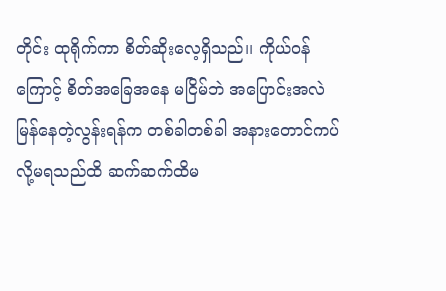တိုင်း ထုရိုက်ကာ စိတ်ဆိုးလေ့ရှိသည်၊၊ ကိုယ်ဝန်ကြောင့် စိတ်အခြေအနေ မငြိမ်ဘဲ အပြောင်းအလဲ မြန်နေတဲ့လွန်းရန်က တစ်ခါတစ်ခါ အနားတောင်ကပ်လို့မရသည်ထိ ဆက်ဆက်ထိမ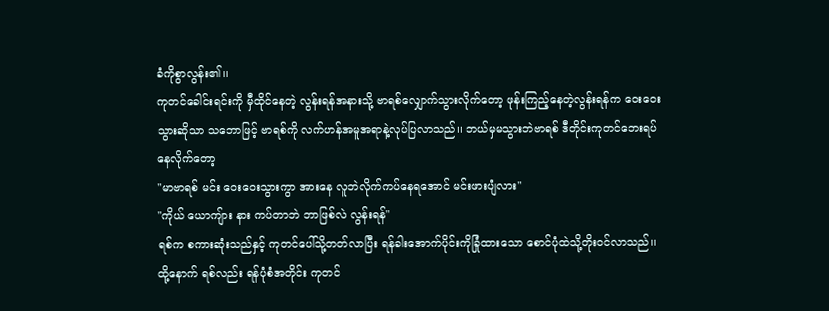ခံကိုစွာလွန်း၏၊၊
ကုတင်ခေါင်းရင်းကို မှီထိုင်နေတဲ့ လွန်းရန်အနားသို့ ဗာရစ်လျှောက်သွားလိုက်တော့ ဖုန်းကြည့်နေတဲ့လွန်းရန်က ဝေးဝေးသွားဆိုသာ သဘောဖြင့် ဗာရစ်ကို လက်ဟန်အမူအရာနဲ့လုပ်ပြလာသည်၊၊ ဘယ်မှမသွားဘဲဗာရစ် ဒီတိုင်းကုတင်ဘေးရပ်နေလိုက်တော့
"မာဗာရစ် မင်း ဝေးဝေးသွားကွာ အားနေ လူဘဲလိုက်ကပ်နေရအောင် မင်းဖားပျံလား"
"ကိုယ် ယောကျ်ား နား ကပ်တာဘဲ ဘာဖြစ်လဲ လွန်းရန်"
ရစ်က စကားဆုံးသည်နှင့် ကုတင်ပေါ်သို့တတ်လာပြီး ရန်ခါးအောက်ပိုင်းကိုခြုံထားသော စောင်ပုံထဲသို့တိုးဝင်လာသည်၊၊ ထို့နောက် ရစ်လည်း ရန်ပုံစံအတိုင်း ကုတင်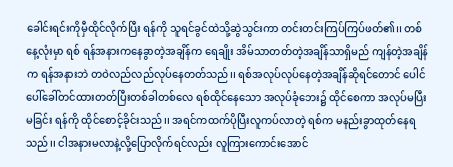ခေါင်းရင်းကိုမှီထိုင်လိုက်ပြီး ရန်ကို သူရင်ခွင်ထဲသို့ဆွဲသွင်းကာ တင်းတင်းကြပ်ကြပ်ဖတ်၏၊၊ တစ်နေ့လုံးမှာ ရစ် ရန်အနားကနေခွာတဲ့အချိန်က ရေချိုး အိမ်သာတတ်တဲ့အချိန်သာရှိမည် ကျန်တဲ့အချိန်က ရန်အနားဘဲ တဝဲလည်လည်လုပ်နေတတ်သည်၊၊ ရစ်အလုပ်လုပ်နေတဲ့အချိန်ဆိုရင်တောင် ပေါင်ပေါ်ခေါ်တင်ထားတတ်ပြီးတစ်ခါတစ်လေ ရစ်ထိုင်နေသော အလုပ်ခုံဘေး၌ ထိုင်စေကာ အလုပ်မပြီးမခြင်း ရန်ကို ထိုင်စောင့်ခိုင်းသည်၊၊ အရင်ကထက်ပိုပြီးလူကပ်လာတဲ့ ရစ်က မနည်းခွာထုတ်နေရသည်၊၊ ငါအနားမလာနဲ့လို့ပြောလိုက်ရင်လည်း လူကြားကောင်းအောင်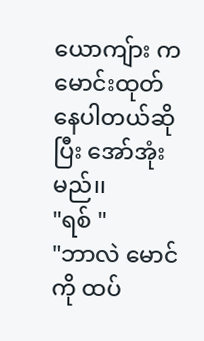ယောကျ်ား က မောင်းထုတ်နေပါတယ်ဆိုပြီး အော်အုံးမည်၊၊
"ရစ် "
"ဘာလဲ မောင်ကို ထပ်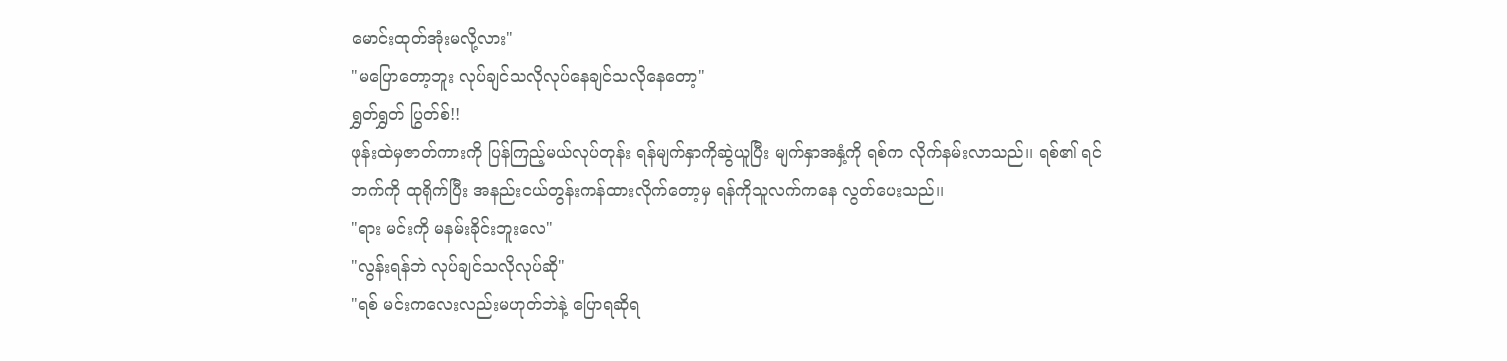မောင်းထုတ်အုံးမလို့လား"
"မပြောတော့ဘူး လုပ်ချင်သလိုလုပ်နေချင်သလိုနေတော့"
ရွှတ်ရွှတ် ပြွတ်စ်!!
ဖုန်းထဲမှဇာတ်ကားကို ပြန်ကြည့်မယ်လုပ်တုန်း ရန်မျက်နှာကိုဆွဲယူပြီး မျက်နှာအနှံ့ကို ရစ်က လိုက်နမ်းလာသည်၊၊ ရစ်၏ ရင်ဘက်ကို ထုရိုက်ပြီး အနည်းငယ်တွန်းကန်ထားလိုက်တော့မှ ရန်ကိုသူလက်ကနေ လွတ်ပေးသည်၊၊
"ရား မင်းကို မနမ်းခိုင်းဘူးလေ"
"လွန်းရန်ဘဲ လုပ်ချင်သလိုလုပ်ဆို"
"ရစ် မင်းကလေးလည်းမဟုတ်ဘဲနဲ့ ပြောရဆိုရ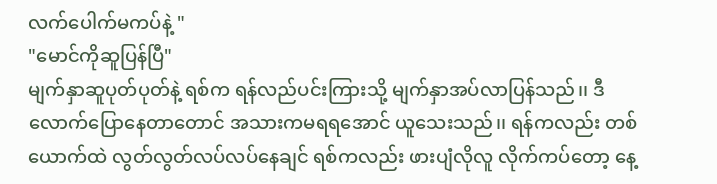လက်ပေါက်မကပ်နဲ့ "
"မောင်ကိုဆူပြန်ပြီ"
မျက်နှာဆူပုတ်ပုတ်နဲ့ ရစ်က ရန်လည်ပင်းကြားသို့ မျက်နှာအပ်လာပြန်သည်၊၊ ဒီလောက်ပြောနေတာတောင် အသားကမရရအောင် ယူသေးသည်၊၊ ရန်ကလည်း တစ်ယောက်ထဲ လွတ်လွတ်လပ်လပ်နေချင် ရစ်ကလည်း ဖားပျံလိုလူ လိုက်ကပ်တော့ နေ့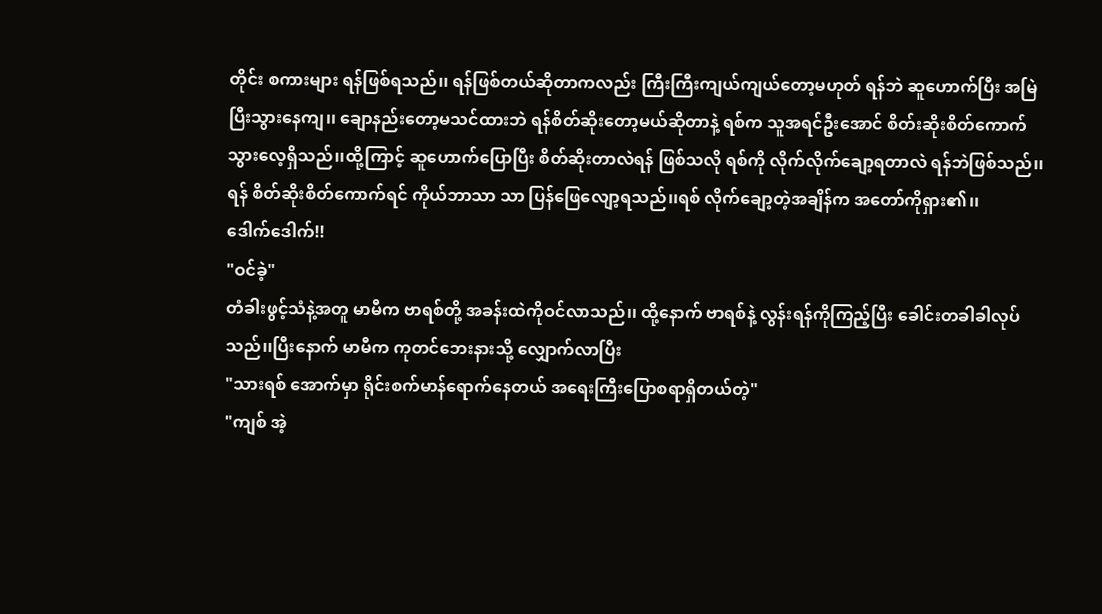တိုင်း စကားများ ရန်ဖြစ်ရသည်၊၊ ရန်ဖြစ်တယ်ဆိုတာကလည်း ကြီးကြီးကျယ်ကျယ်တော့မဟုတ် ရန်ဘဲ ဆူဟောက်ပြီး အမြဲပြီးသွားနေကျ၊၊ ချောနည်းတော့မသင်ထားဘဲ ရန်စိတ်ဆိုးတော့မယ်ဆိုတာနဲ့ ရစ်က သူအရင်ဦးအောင် စိတ်းဆိုးစိတ်ကောက်သွားလေ့ရှိသည်၊၊ထို့ကြာင့် ဆူဟောက်ပြောပြီး စိတ်ဆိုးတာလဲရန် ဖြစ်သလို ရစ်ကို လိုက်လိုက်ချော့ရတာလဲ ရန်ဘဲဖြစ်သည်၊၊ရန် စိတ်ဆိုးစိတ်ကောက်ရင် ကိုယ်ဘာသာ သာ ပြန်ဖြေလျော့ရသည်၊၊ရစ် လိုက်ချော့တဲ့အချိန်က အတော်ကိုရှား၏၊၊
ဒေါက်ဒေါက်!!
"ဝင်ခဲ့"
တံခါးဖွင့်သံနဲ့အတူ မာမီက ဗာရစ်တို့ အခန်းထဲကိုဝင်လာသည်၊၊ ထို့နောက် ဗာရစ်နဲ့ လွန်းရန်ကိုကြည့်ပြီး ခေါင်းတခါခါလုပ်သည်၊၊ပြီးနောက် မာမီက ကုတင်ဘေးနားသို့ လျှောက်လာပြီး
"သားရစ် အောက်မှာ ရိုင်းစက်မာန်ရောက်နေတယ် အရေးကြီးပြောစရာရှိတယ်တဲ့"
"ကျစ် အဲ့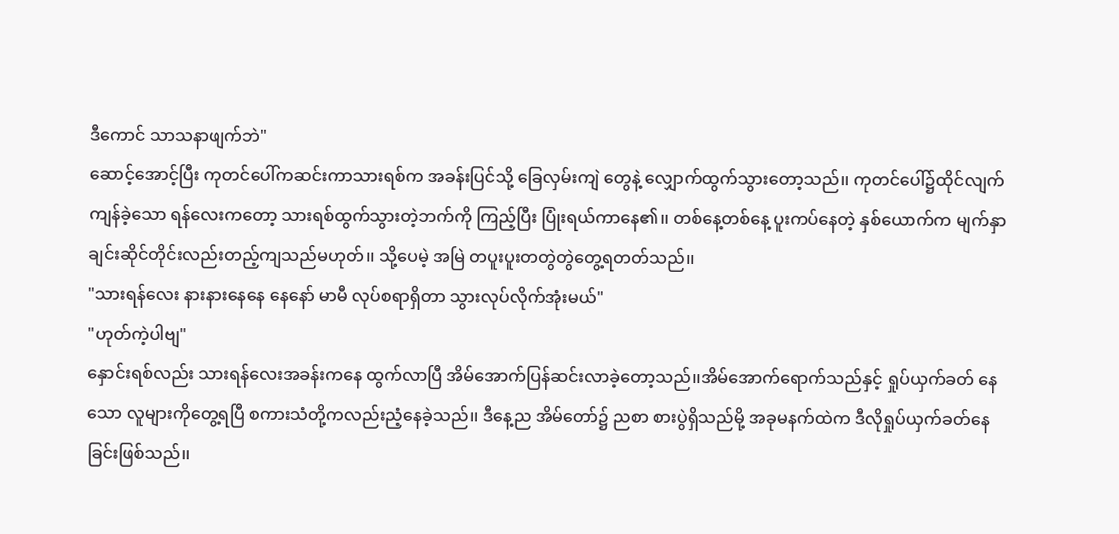ဒီကောင် သာသနာဖျက်ဘဲ"
ဆောင့်အောင့်ပြီး ကုတင်ပေါ်ကဆင်းကာသားရစ်က အခန်းပြင်သို့ ခြေလှမ်းကျဲ တွေနဲ့ လျှောက်ထွက်သွားတော့သည်၊၊ ကုတင်ပေါ်၌ထိုင်လျက်ကျန်ခဲ့သော ရန်လေးကတော့ သားရစ်ထွက်သွားတဲ့ဘက်ကို ကြည့်ပြီး ပြုံးရယ်ကာနေ၏၊၊ တစ်နေ့တစ်နေ့ ပူးကပ်နေတဲ့ နှစ်ယောက်က မျက်နှာချင်းဆိုင်တိုင်းလည်းတည့်ကျသည်မဟုတ်၊၊ သို့ပေမဲ့ အမြဲ တပူးပူးတတွဲတွဲတွေ့ရတတ်သည်၊၊
"သားရန်လေး နားနားနေနေ နေနော် မာမီ လုပ်စရာရှိတာ သွားလုပ်လိုက်အုံးမယ်"
"ဟုတ်ကဲ့ပါဗျ"
နှောင်းရစ်လည်း သားရန်လေးအခန်းကနေ ထွက်လာပြီ အိမ်အောက်ပြန်ဆင်းလာခဲ့တော့သည်၊၊အိမ်အောက်ရောက်သည်နှင့် ရှုပ်ယှက်ခတ် နေသော လူများကိုတွေ့ရပြီ စကားသံတို့ကလည်းညံ့နေခဲ့သည်၊၊ ဒီနေ့ည အိမ်တော်၌ ညစာ စားပွဲရှိသည်မို့ အခုမနက်ထဲက ဒီလိုရှုပ်ယှက်ခတ်နေခြင်းဖြစ်သည်၊၊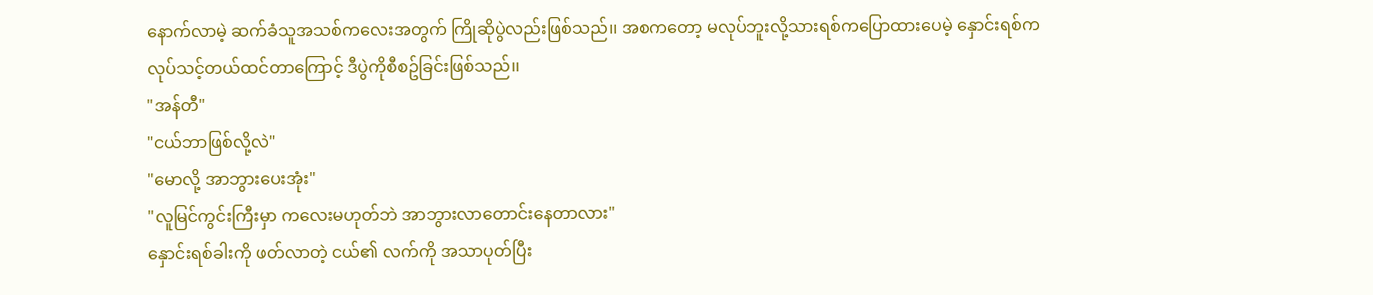နောက်လာမဲ့ ဆက်ခံသူအသစ်ကလေးအတွက် ကြိုဆိုပွဲလည်းဖြစ်သည်၊၊ အစကတော့ မလုပ်ဘူးလို့သားရစ်ကပြောထားပေမဲ့ နှောင်းရစ်ကလုပ်သင့်တယ်ထင်တာကြောင့် ဒီပွဲကိုစီစဥ်ခြင်းဖြစ်သည်၊၊
"အန်တီ"
"ငယ်ဘာဖြစ်လို့လဲ"
"မောလို့ အာဘွားပေးအုံး"
"လူမြင်ကွင်းကြီးမှာ ကလေးမဟုတ်ဘဲ အာဘွားလာတောင်းနေတာလား"
နှောင်းရစ်ခါးကို ဖတ်လာတဲ့ ငယ်၏ လက်ကို အသာပုတ်ပြီး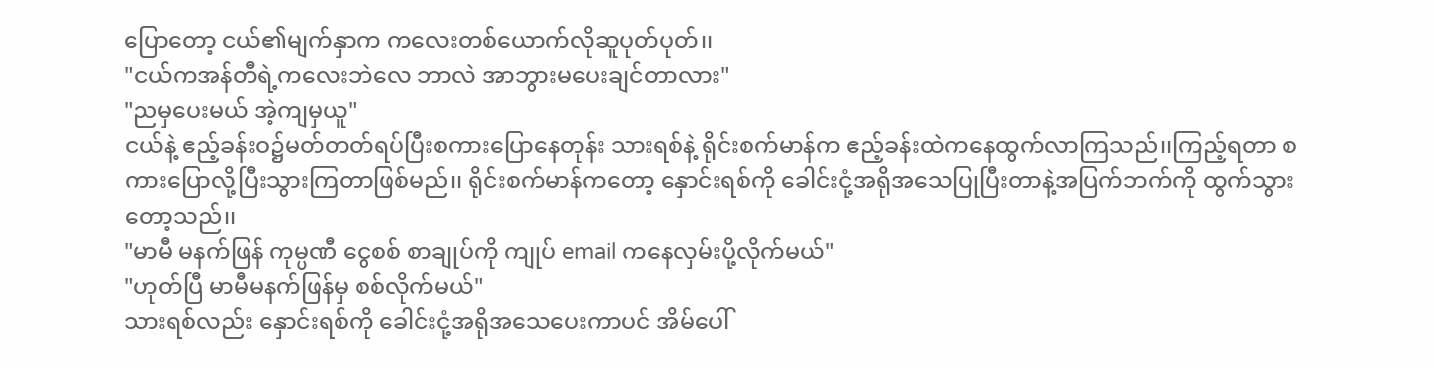ပြောတော့ ငယ်၏မျက်နှာက ကလေးတစ်ယောက်လိုဆူပုတ်ပုတ်၊၊
"ငယ်ကအန်တီရဲ့ကလေးဘဲလေ ဘာလဲ အာဘွားမပေးချင်တာလား"
"ညမှပေးမယ် အဲ့ကျမှယူ"
ငယ်နဲ့ ဧည့်ခန်းဝ၌မတ်တတ်ရပ်ပြီးစကားပြောနေတုန်း သားရစ်နဲ့ ရိုင်းစက်မာန်က ဧည့်ခန်းထဲကနေထွက်လာကြသည်၊၊ကြည့်ရတာ စကားပြောလို့ပြီးသွားကြတာဖြစ်မည်၊၊ ရိုင်းစက်မာန်ကတော့ နှောင်းရစ်ကို ခေါင်းငုံ့အရိုအသေပြုပြီးတာနဲ့အပြက်ဘက်ကို ထွက်သွားတော့သည်၊၊
"မာမီ မနက်ဖြန် ကုမ္ပဏီ ငွေစစ် စာချုပ်ကို ကျုပ် email ကနေလှမ်းပို့လိုက်မယ်"
"ဟုတ်ပြီ မာမီမနက်ဖြန်မှ စစ်လိုက်မယ်"
သားရစ်လည်း နှောင်းရစ်ကို ခေါင်းငုံ့အရိုအသေပေးကာပင် အိမ်ပေါ်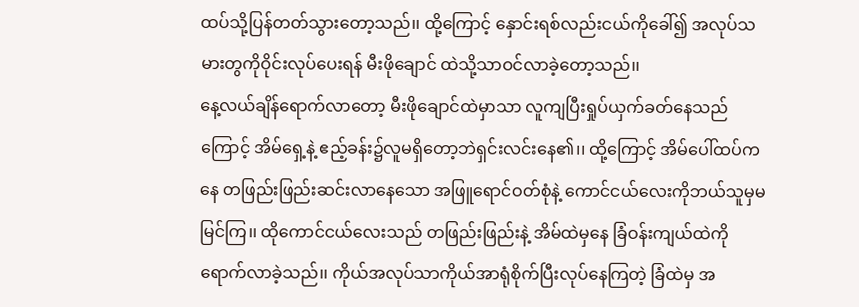ထပ်သို့ပြန်တတ်သွားတော့သည်၊၊ ထို့ကြောင့် နှောင်းရစ်လည်းငယ်ကိုခေါ်၍ အလုပ်သမားတွကိုဝိုင်းလုပ်ပေးရန် မီးဖိုချောင် ထဲသို့သာဝင်လာခဲ့တော့သည်၊၊
နေ့လယ်ချိန်ရောက်လာတော့ မီးဖိုချောင်ထဲမှာသာ လူကျပြီးရှုပ်ယှက်ခတ်နေသည်ကြောင့် အိမ်ရှေ့နဲ့ ဧည့်ခန်း၌လူမရှိတော့ဘဲရှင်းလင်းနေ၏၊၊ ထို့ကြောင့် အိမ်ပေါ်ထပ်ကနေ တဖြည်းဖြည်းဆင်းလာနေသော အဖြူရောင်ဝတ်စုံနဲ့ ကောင်ငယ်လေးကိုဘယ်သူမှမမြင်ကြ၊၊ ထိုကောင်ငယ်လေးသည် တဖြည်းဖြည်းနဲ့ အိမ်ထဲမှနေ ခြံဝန်းကျယ်ထဲကိုရောက်လာခဲ့သည်၊၊ ကိုယ်အလုပ်သာကိုယ်အာရုံစိုက်ပြီးလုပ်နေကြတဲ့ ခြံထဲမှ အ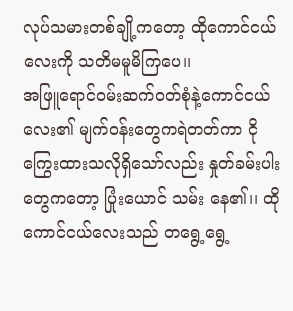လုပ်သမားတစ်ချို့ကတော့ ထိုကောင်ငယ်လေးကို သတိမမူမိကြပေ၊၊
အဖြူရောင်ဝမ်းဆက်ဝတ်စုံနဲ့ကောင်ငယ်လေး၏ မျက်ဝန်းတွေကရဲတတ်ကာ ငိုကြွေးထားသလိုရှိသော်လည်း နှုတ်ခမ်းပါးတွေကတော့ ပြုံးယောင် သမ်း နေ၏၊၊ ထိုကောင်ငယ်လေးသည် တရွေ့ရွေ့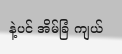နဲ့ပင် အိမ်ခြံ ကျယ်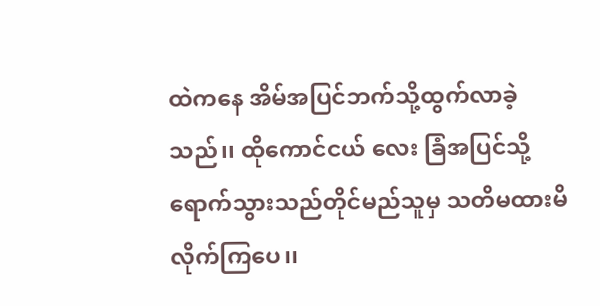ထဲကနေ အိမ်အပြင်ဘက်သို့ထွက်လာခဲ့သည်၊၊ ထိုကောင်ငယ် လေး ခြံအပြင်သို့ရောက်သွားသည်တိုင်မည်သူမှ သတိမထားမိလိုက်ကြပေ၊၊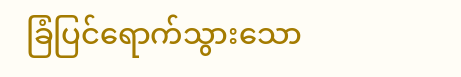ခြံပြင်ရောက်သွားသော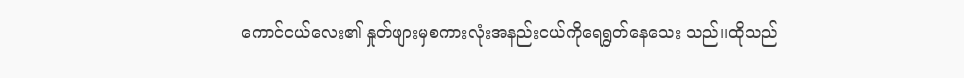ကောင်ငယ်လေး၏ နှုတ်ဖျားမှစကားလုံးအနည်းငယ်ကိုရေရွတ်နေသေး သည်၊၊ထိုသည်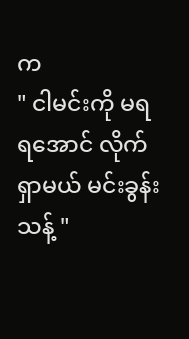က
" ငါမင်းကို မရရအောင် လိုက်ရှာမယ် မင်းခွန်းသန့် "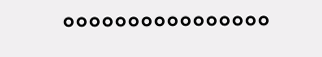°°°°°°°°°°°°°°°°